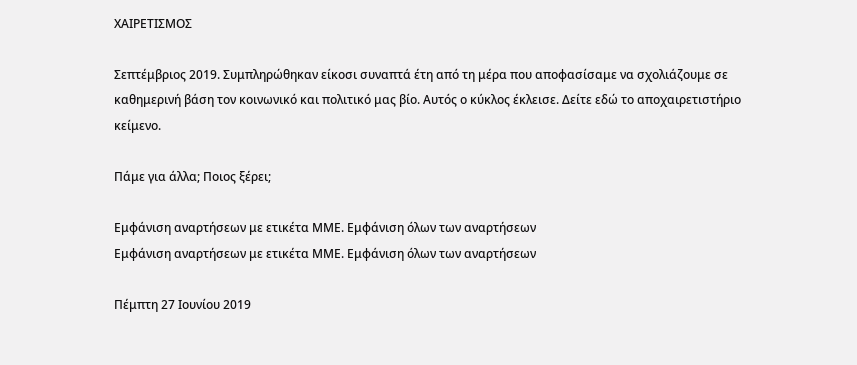ΧΑΙΡΕΤΙΣΜΟΣ

Σεπτέμβριος 2019. Συμπληρώθηκαν είκοσι συναπτά έτη από τη μέρα που αποφασίσαμε να σχολιάζουμε σε καθημερινή βάση τον κοινωνικό και πολιτικό μας βίο. Αυτός ο κύκλος έκλεισε. Δείτε εδώ το αποχαιρετιστήριο κείμενο.

Πάμε για άλλα; Ποιος ξέρει;

Εμφάνιση αναρτήσεων με ετικέτα ΜΜΕ. Εμφάνιση όλων των αναρτήσεων
Εμφάνιση αναρτήσεων με ετικέτα ΜΜΕ. Εμφάνιση όλων των αναρτήσεων

Πέμπτη 27 Ιουνίου 2019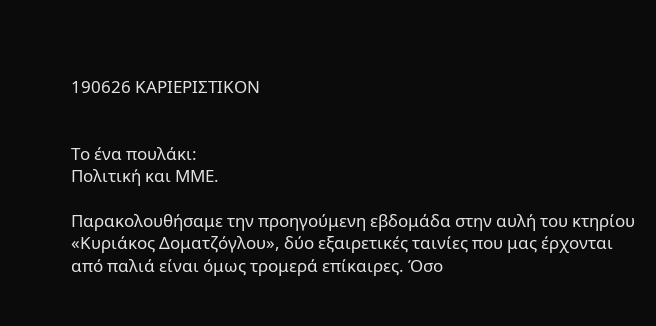190626 ΚΑΡΙΕΡΙΣΤΙΚΟΝ


Το ένα πουλάκι:
Πολιτική και ΜΜΕ.

Παρακολουθήσαμε την προηγούμενη εβδομάδα στην αυλή του κτηρίου «Κυριάκος Δοματζόγλου», δύο εξαιρετικές ταινίες που μας έρχονται από παλιά είναι όμως τρομερά επίκαιρες. Όσο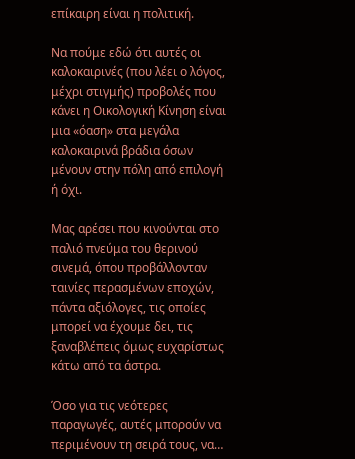επίκαιρη είναι η πολιτική.

Να πούμε εδώ ότι αυτές οι καλοκαιρινές (που λέει ο λόγος, μέχρι στιγμής) προβολές που κάνει η Οικολογική Κίνηση είναι μια «όαση» στα μεγάλα καλοκαιρινά βράδια όσων μένουν στην πόλη από επιλογή ή όχι.

Μας αρέσει που κινούνται στο παλιό πνεύμα του θερινού σινεμά, όπου προβάλλονταν ταινίες περασμένων εποχών, πάντα αξιόλογες, τις οποίες μπορεί να έχουμε δει, τις ξαναβλέπεις όμως ευχαρίστως κάτω από τα άστρα.

Όσο για τις νεότερες παραγωγές, αυτές μπορούν να περιμένουν τη σειρά τους, να…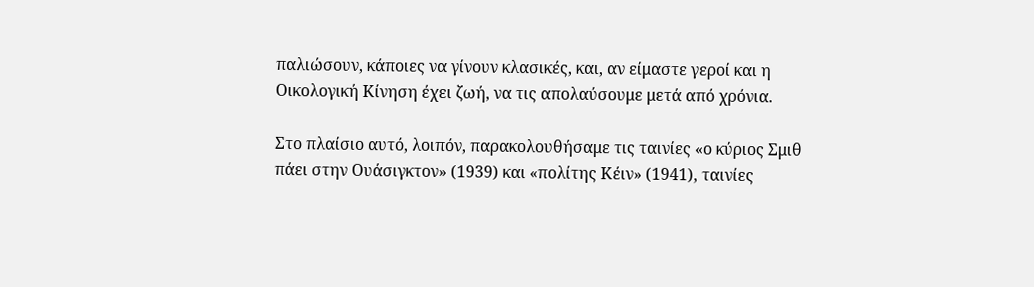παλιώσουν, κάποιες να γίνουν κλασικές, και, αν είμαστε γεροί και η Οικολογική Κίνηση έχει ζωή, να τις απολαύσουμε μετά από χρόνια.

Στο πλαίσιο αυτό, λοιπόν, παρακολουθήσαμε τις ταινίες «ο κύριος Σμιθ πάει στην Ουάσιγκτον» (1939) και «πολίτης Κέιν» (1941), ταινίες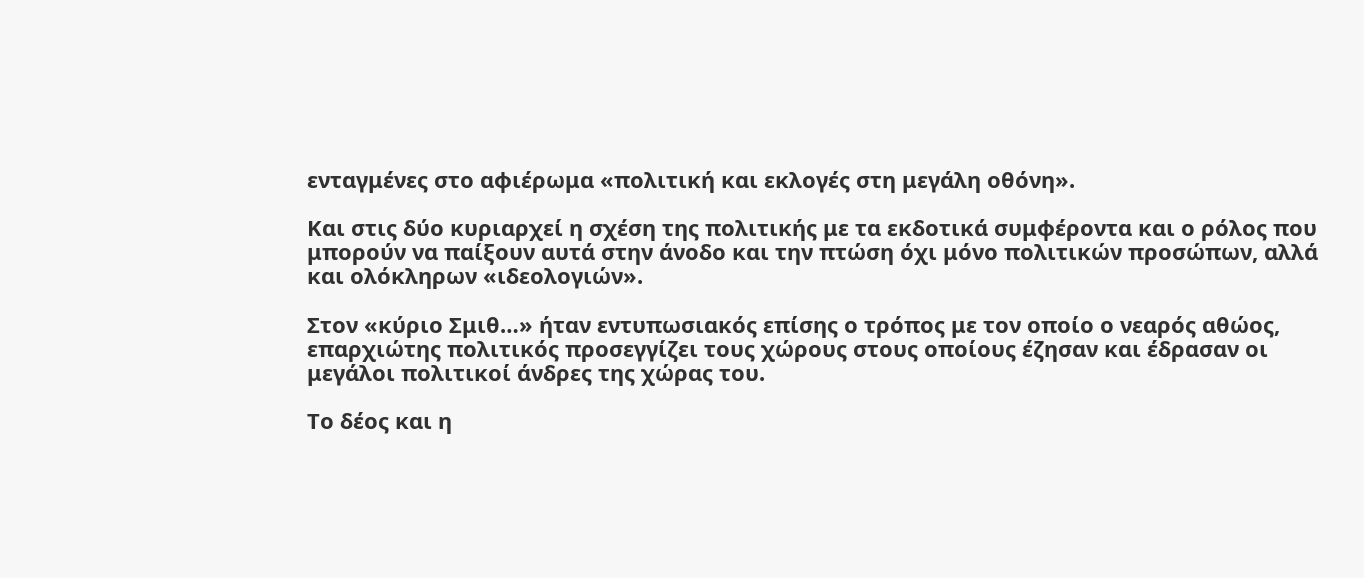ενταγμένες στο αφιέρωμα «πολιτική και εκλογές στη μεγάλη οθόνη».

Και στις δύο κυριαρχεί η σχέση της πολιτικής με τα εκδοτικά συμφέροντα και ο ρόλος που μπορούν να παίξουν αυτά στην άνοδο και την πτώση όχι μόνο πολιτικών προσώπων, αλλά και ολόκληρων «ιδεολογιών».

Στον «κύριο Σμιθ…» ήταν εντυπωσιακός επίσης ο τρόπος με τον οποίο ο νεαρός αθώος, επαρχιώτης πολιτικός προσεγγίζει τους χώρους στους οποίους έζησαν και έδρασαν οι μεγάλοι πολιτικοί άνδρες της χώρας του.

Το δέος και η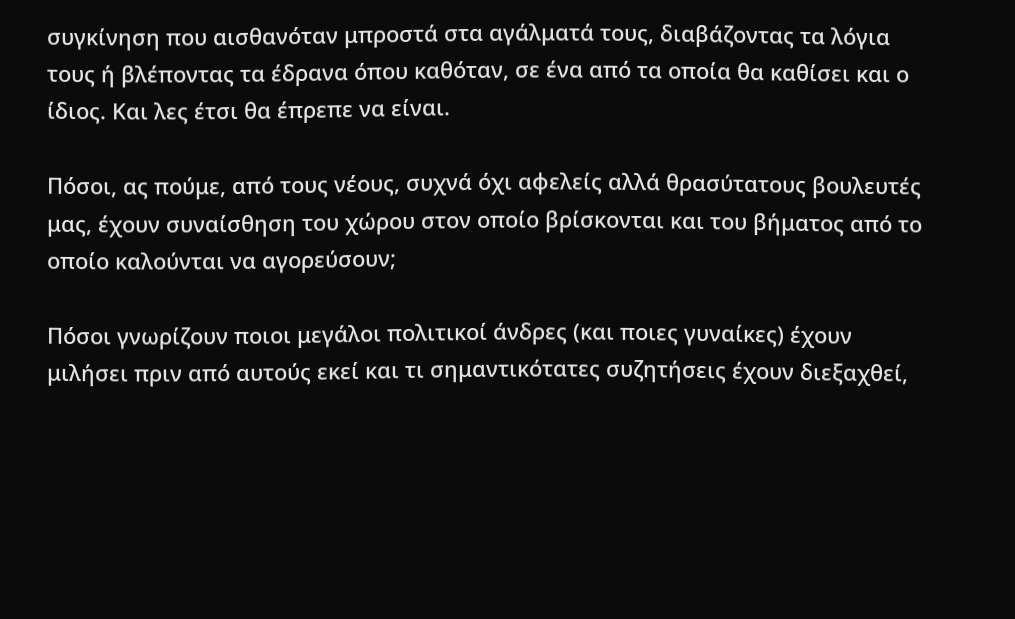συγκίνηση που αισθανόταν μπροστά στα αγάλματά τους, διαβάζοντας τα λόγια τους ή βλέποντας τα έδρανα όπου καθόταν, σε ένα από τα οποία θα καθίσει και ο ίδιος. Και λες έτσι θα έπρεπε να είναι.

Πόσοι, ας πούμε, από τους νέους, συχνά όχι αφελείς αλλά θρασύτατους βουλευτές μας, έχουν συναίσθηση του χώρου στον οποίο βρίσκονται και του βήματος από το οποίο καλούνται να αγορεύσουν;

Πόσοι γνωρίζουν ποιοι μεγάλοι πολιτικοί άνδρες (και ποιες γυναίκες) έχουν μιλήσει πριν από αυτούς εκεί και τι σημαντικότατες συζητήσεις έχουν διεξαχθεί,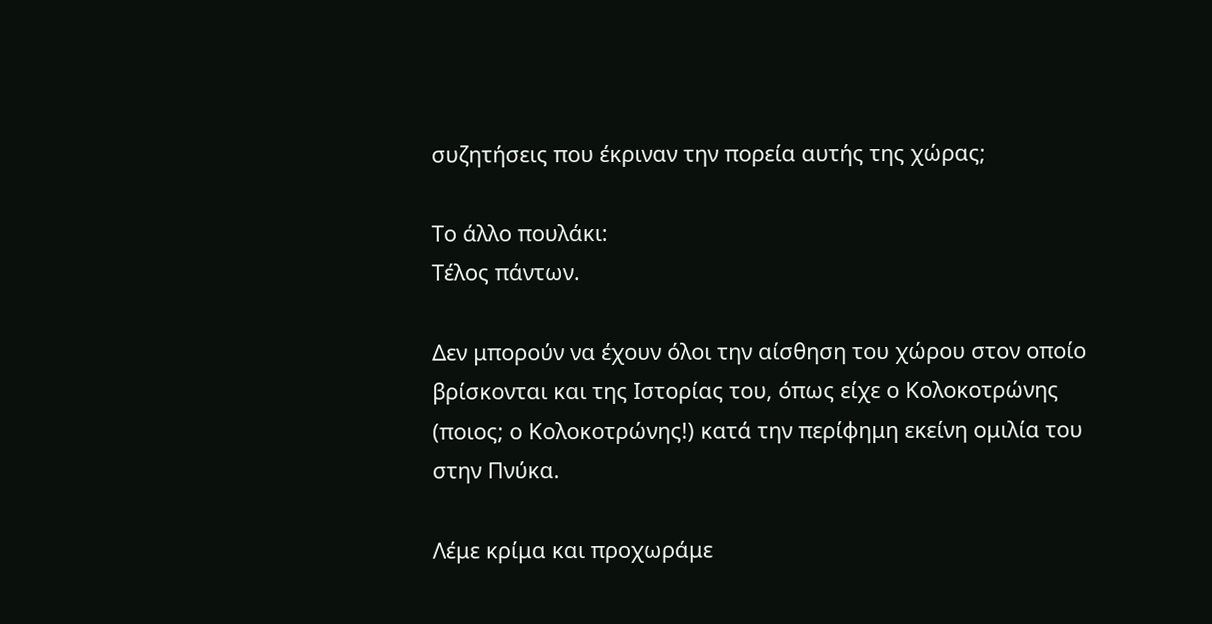συζητήσεις που έκριναν την πορεία αυτής της χώρας;

Το άλλο πουλάκι:
Τέλος πάντων.

Δεν μπορούν να έχουν όλοι την αίσθηση του χώρου στον οποίο βρίσκονται και της Ιστορίας του, όπως είχε ο Κολοκοτρώνης (ποιος; ο Κολοκοτρώνης!) κατά την περίφημη εκείνη ομιλία του στην Πνύκα.

Λέμε κρίμα και προχωράμε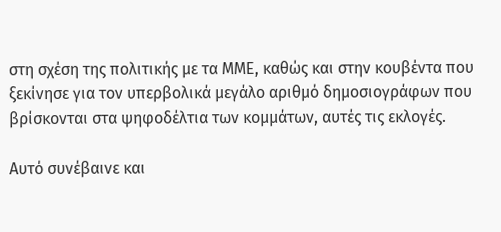στη σχέση της πολιτικής με τα ΜΜΕ, καθώς και στην κουβέντα που ξεκίνησε για τον υπερβολικά μεγάλο αριθμό δημοσιογράφων που βρίσκονται στα ψηφοδέλτια των κομμάτων, αυτές τις εκλογές.

Αυτό συνέβαινε και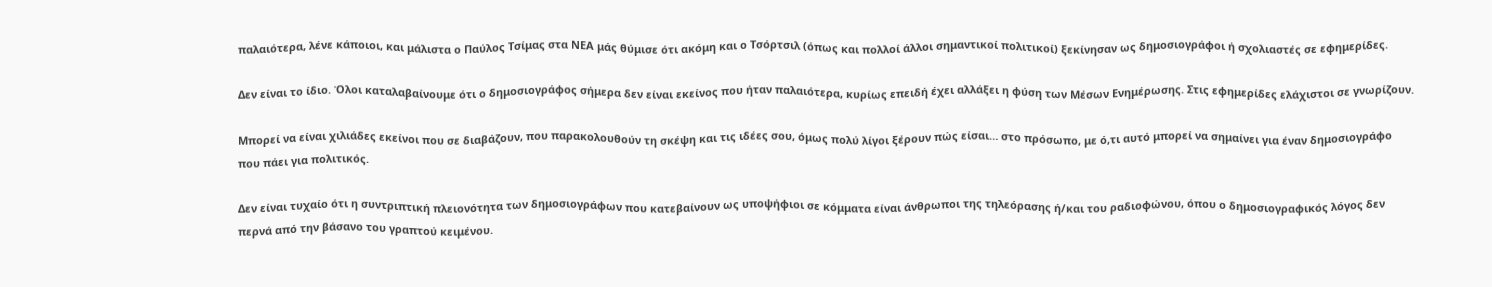παλαιότερα, λένε κάποιοι, και μάλιστα ο Παύλος Τσίμας στα ΝΕΑ μάς θύμισε ότι ακόμη και ο Τσόρτσιλ (όπως και πολλοί άλλοι σημαντικοί πολιτικοί) ξεκίνησαν ως δημοσιογράφοι ή σχολιαστές σε εφημερίδες.

Δεν είναι το ίδιο. Όλοι καταλαβαίνουμε ότι ο δημοσιογράφος σήμερα δεν είναι εκείνος που ήταν παλαιότερα, κυρίως επειδή έχει αλλάξει η φύση των Μέσων Ενημέρωσης. Στις εφημερίδες ελάχιστοι σε γνωρίζουν.

Μπορεί να είναι χιλιάδες εκείνοι που σε διαβάζουν, που παρακολουθούν τη σκέψη και τις ιδέες σου, όμως πολύ λίγοι ξέρουν πώς είσαι… στο πρόσωπο, με ό,τι αυτό μπορεί να σημαίνει για έναν δημοσιογράφο που πάει για πολιτικός.

Δεν είναι τυχαίο ότι η συντριπτική πλειονότητα των δημοσιογράφων που κατεβαίνουν ως υποψήφιοι σε κόμματα είναι άνθρωποι της τηλεόρασης ή/και του ραδιοφώνου, όπου ο δημοσιογραφικός λόγος δεν περνά από την βάσανο του γραπτού κειμένου.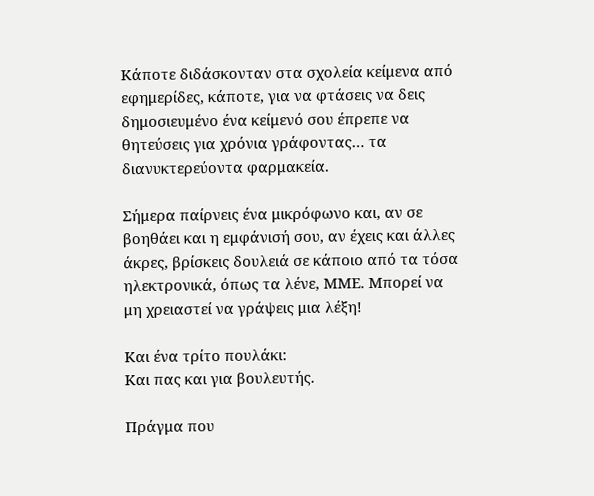Κάποτε διδάσκονταν στα σχολεία κείμενα από εφημερίδες, κάποτε, για να φτάσεις να δεις δημοσιευμένο ένα κείμενό σου έπρεπε να θητεύσεις για χρόνια γράφοντας… τα διανυκτερεύοντα φαρμακεία.

Σήμερα παίρνεις ένα μικρόφωνο και, αν σε βοηθάει και η εμφάνισή σου, αν έχεις και άλλες άκρες, βρίσκεις δουλειά σε κάποιο από τα τόσα ηλεκτρονικά, όπως τα λένε, ΜΜΕ. Μπορεί να μη χρειαστεί να γράψεις μια λέξη!

Και ένα τρίτο πουλάκι:
Και πας και για βουλευτής.

Πράγμα που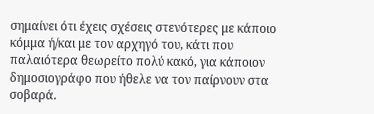σημαίνει ότι έχεις σχέσεις στενότερες με κάποιο κόμμα ή/και με τον αρχηγό του, κάτι που παλαιότερα θεωρείτο πολύ κακό, για κάποιον δημοσιογράφο που ήθελε να τον παίρνουν στα σοβαρά.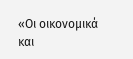«Οι οικονομικά και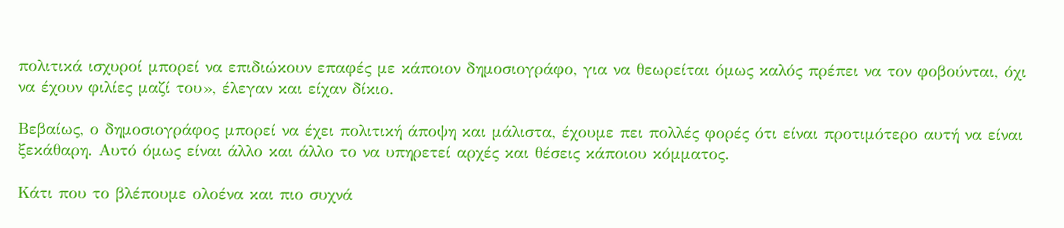πολιτικά ισχυροί μπορεί να επιδιώκουν επαφές με κάποιον δημοσιογράφο, για να θεωρείται όμως καλός πρέπει να τον φοβούνται, όχι να έχουν φιλίες μαζί του», έλεγαν και είχαν δίκιο.

Βεβαίως, ο δημοσιογράφος μπορεί να έχει πολιτική άποψη και μάλιστα, έχουμε πει πολλές φορές ότι είναι προτιμότερο αυτή να είναι ξεκάθαρη. Αυτό όμως είναι άλλο και άλλο το να υπηρετεί αρχές και θέσεις κάποιου κόμματος.

Κάτι που το βλέπουμε ολοένα και πιο συχνά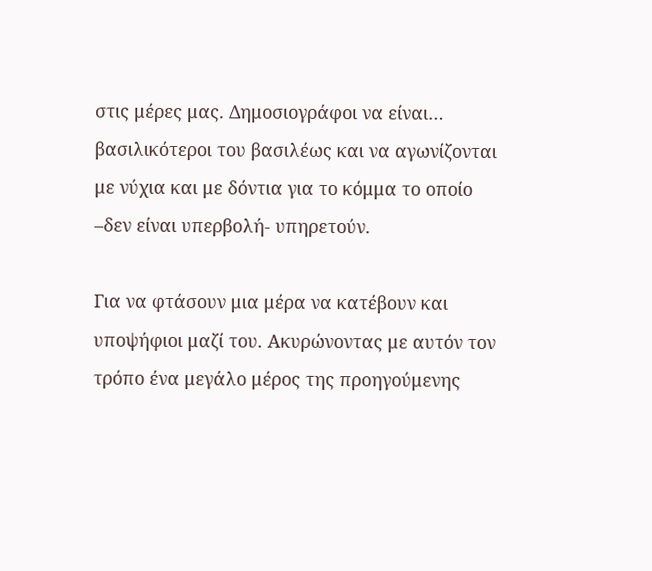στις μέρες μας. Δημοσιογράφοι να είναι… βασιλικότεροι του βασιλέως και να αγωνίζονται με νύχια και με δόντια για το κόμμα το οποίο –δεν είναι υπερβολή- υπηρετούν.

Για να φτάσουν μια μέρα να κατέβουν και υποψήφιοι μαζί του. Ακυρώνοντας με αυτόν τον τρόπο ένα μεγάλο μέρος της προηγούμενης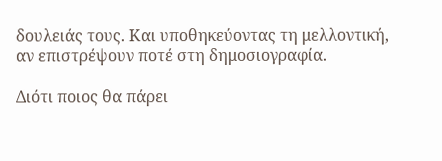δουλειάς τους. Και υποθηκεύοντας τη μελλοντική, αν επιστρέψουν ποτέ στη δημοσιογραφία.

Διότι ποιος θα πάρει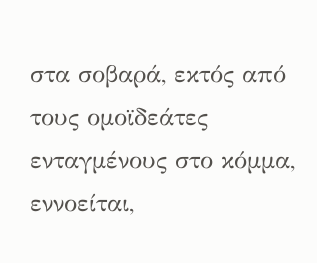στα σοβαρά, εκτός από τους ομοϊδεάτες ενταγμένους στο κόμμα, εννοείται,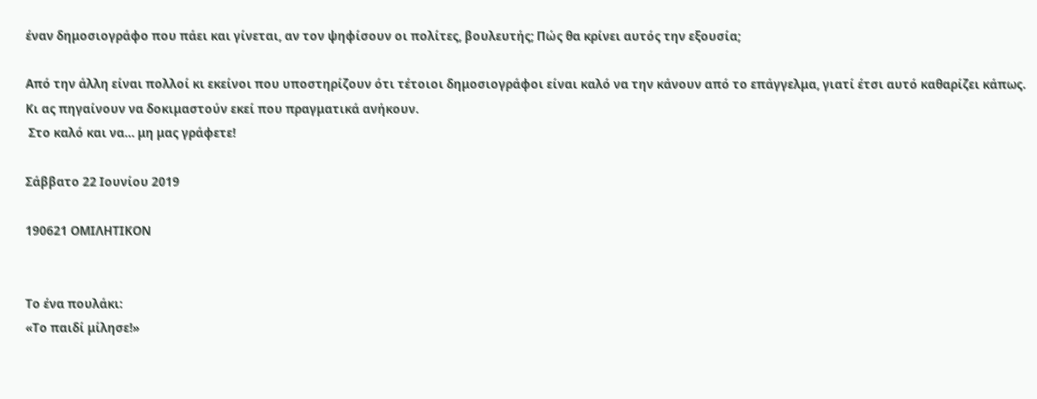έναν δημοσιογράφο που πάει και γίνεται, αν τον ψηφίσουν οι πολίτες, βουλευτής; Πώς θα κρίνει αυτός την εξουσία;

Από την άλλη είναι πολλοί κι εκείνοι που υποστηρίζουν ότι τέτοιοι δημοσιογράφοι είναι καλό να την κάνουν από το επάγγελμα, γιατί έτσι αυτό καθαρίζει κάπως. Κι ας πηγαίνουν να δοκιμαστούν εκεί που πραγματικά ανήκουν.
 Στο καλό και να… μη μας γράφετε!

Σάββατο 22 Ιουνίου 2019

190621 ΟΜΙΛΗΤΙΚΟΝ


Το ένα πουλάκι:
«Το παιδί μίλησε!»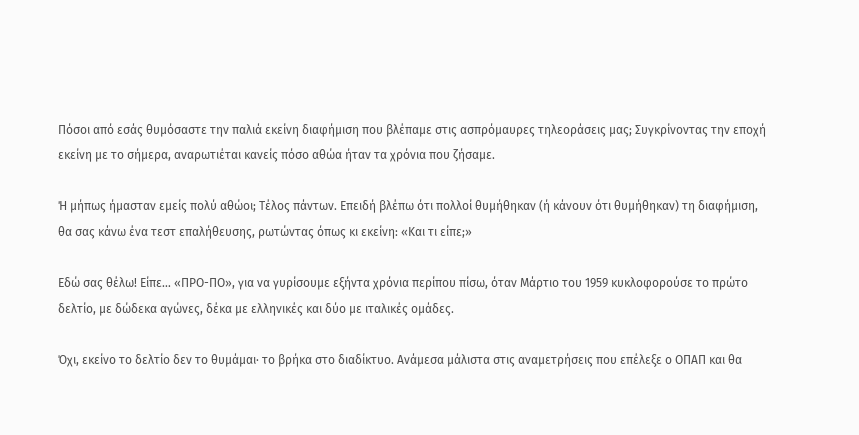Πόσοι από εσάς θυμόσαστε την παλιά εκείνη διαφήμιση που βλέπαμε στις ασπρόμαυρες τηλεοράσεις μας; Συγκρίνοντας την εποχή εκείνη με το σήμερα, αναρωτιέται κανείς πόσο αθώα ήταν τα χρόνια που ζήσαμε.

Ή μήπως ήμασταν εμείς πολύ αθώοι; Τέλος πάντων. Επειδή βλέπω ότι πολλοί θυμήθηκαν (ή κάνουν ότι θυμήθηκαν) τη διαφήμιση, θα σας κάνω ένα τεστ επαλήθευσης, ρωτώντας όπως κι εκείνη: «Και τι είπε;»

Εδώ σας θέλω! Είπε… «ΠΡΟ-ΠΟ», για να γυρίσουμε εξήντα χρόνια περίπου πίσω, όταν Μάρτιο του 1959 κυκλοφορούσε το πρώτο δελτίο, με δώδεκα αγώνες, δέκα με ελληνικές και δύο με ιταλικές ομάδες.

Όχι, εκείνο το δελτίο δεν το θυμάμαι· το βρήκα στο διαδίκτυο. Ανάμεσα μάλιστα στις αναμετρήσεις που επέλεξε ο ΟΠΑΠ και θα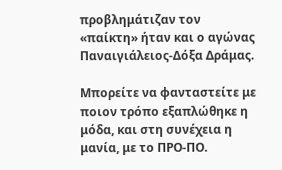προβλημάτιζαν τον «παίκτη» ήταν και ο αγώνας Παναιγιάλειος-Δόξα Δράμας.

Μπορείτε να φανταστείτε με ποιον τρόπο εξαπλώθηκε η μόδα, και στη συνέχεια η μανία, με το ΠΡΟ-ΠΟ.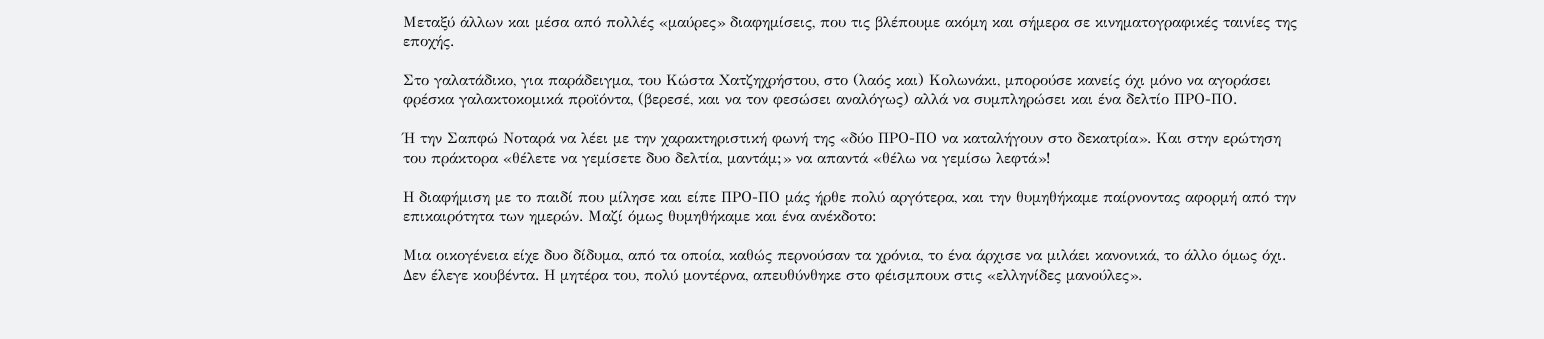Μεταξύ άλλων και μέσα από πολλές «μαύρες» διαφημίσεις, που τις βλέπουμε ακόμη και σήμερα σε κινηματογραφικές ταινίες της εποχής.

Στο γαλατάδικο, για παράδειγμα, του Κώστα Χατζηχρήστου, στο (λαός και) Κολωνάκι, μπορούσε κανείς όχι μόνο να αγοράσει φρέσκα γαλακτοκομικά προϊόντα, (βερεσέ, και να τον φεσώσει αναλόγως) αλλά να συμπληρώσει και ένα δελτίο ΠΡΟ-ΠΟ.

Ή την Σαπφώ Νοταρά να λέει με την χαρακτηριστική φωνή της «δύο ΠΡΟ-ΠΟ να καταλήγουν στο δεκατρία». Και στην ερώτηση του πράκτορα «θέλετε να γεμίσετε δυο δελτία, μαντάμ;» να απαντά «θέλω να γεμίσω λεφτά»!

Η διαφήμιση με το παιδί που μίλησε και είπε ΠΡΟ-ΠΟ μάς ήρθε πολύ αργότερα, και την θυμηθήκαμε παίρνοντας αφορμή από την επικαιρότητα των ημερών. Μαζί όμως θυμηθήκαμε και ένα ανέκδοτο:

Μια οικογένεια είχε δυο δίδυμα, από τα οποία, καθώς περνούσαν τα χρόνια, το ένα άρχισε να μιλάει κανονικά, το άλλο όμως όχι. Δεν έλεγε κουβέντα. Η μητέρα του, πολύ μοντέρνα, απευθύνθηκε στο φέισμπουκ στις «ελληνίδες μανούλες».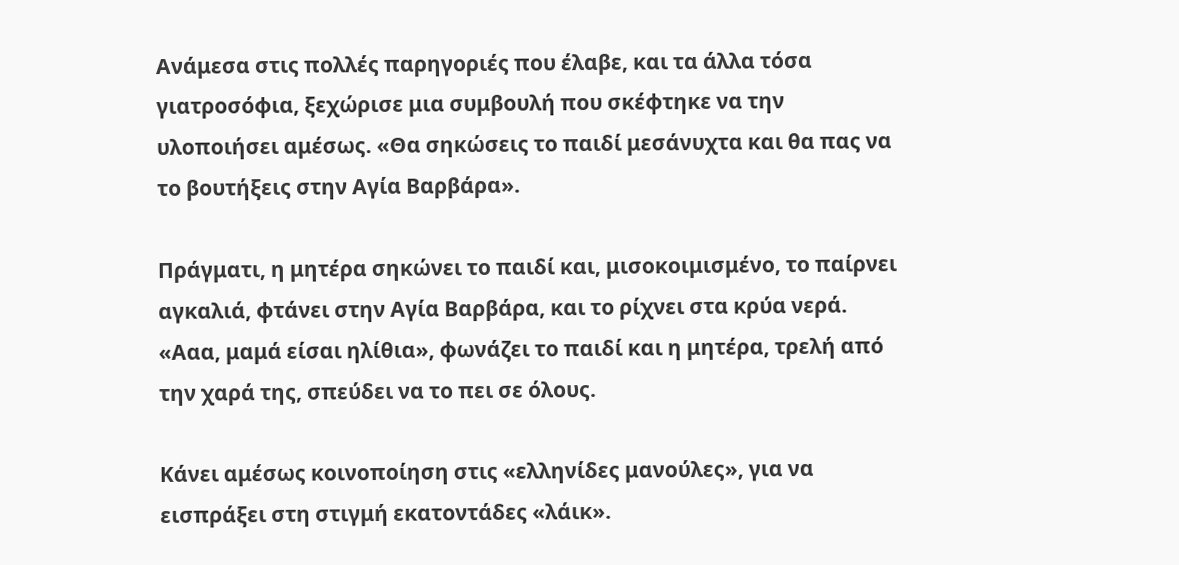Ανάμεσα στις πολλές παρηγοριές που έλαβε, και τα άλλα τόσα γιατροσόφια, ξεχώρισε μια συμβουλή που σκέφτηκε να την υλοποιήσει αμέσως. «Θα σηκώσεις το παιδί μεσάνυχτα και θα πας να το βουτήξεις στην Αγία Βαρβάρα».

Πράγματι, η μητέρα σηκώνει το παιδί και, μισοκοιμισμένο, το παίρνει αγκαλιά, φτάνει στην Αγία Βαρβάρα, και το ρίχνει στα κρύα νερά. «Ααα, μαμά είσαι ηλίθια», φωνάζει το παιδί και η μητέρα, τρελή από την χαρά της, σπεύδει να το πει σε όλους.

Κάνει αμέσως κοινοποίηση στις «ελληνίδες μανούλες», για να εισπράξει στη στιγμή εκατοντάδες «λάικ».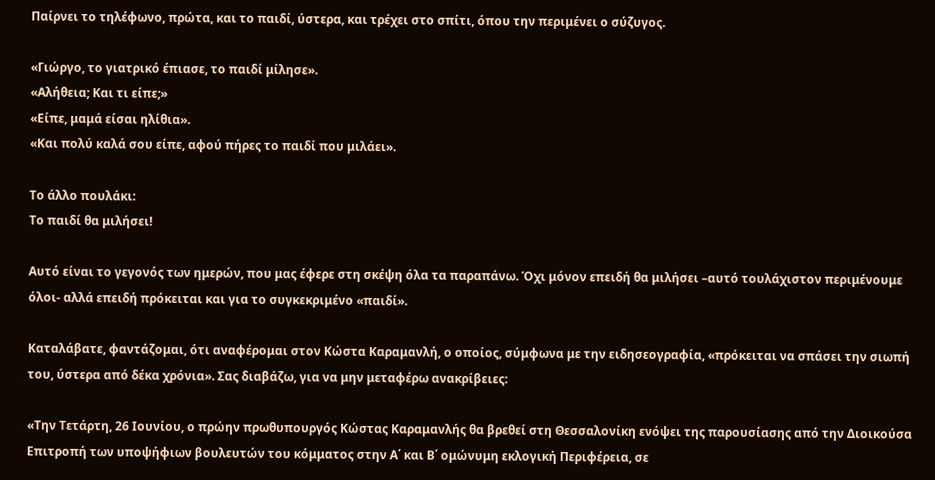Παίρνει το τηλέφωνο, πρώτα, και το παιδί, ύστερα, και τρέχει στο σπίτι, όπου την περιμένει ο σύζυγος.

«Γιώργο, το γιατρικό έπιασε, το παιδί μίλησε».
«Αλήθεια; Και τι είπε;»
«Είπε, μαμά είσαι ηλίθια».
«Και πολύ καλά σου είπε, αφού πήρες το παιδί που μιλάει».

Το άλλο πουλάκι:
Το παιδί θα μιλήσει!

Αυτό είναι το γεγονός των ημερών, που μας έφερε στη σκέψη όλα τα παραπάνω. Όχι μόνον επειδή θα μιλήσει –αυτό τουλάχιστον περιμένουμε όλοι- αλλά επειδή πρόκειται και για το συγκεκριμένο «παιδί».

Καταλάβατε, φαντάζομαι, ότι αναφέρομαι στον Κώστα Καραμανλή, ο οποίος, σύμφωνα με την ειδησεογραφία, «πρόκειται να σπάσει την σιωπή του, ύστερα από δέκα χρόνια». Σας διαβάζω, για να μην μεταφέρω ανακρίβειες:

«Την Τετάρτη, 26 Ιουνίου, ο πρώην πρωθυπουργός Κώστας Καραμανλής θα βρεθεί στη Θεσσαλονίκη ενόψει της παρουσίασης από την Διοικούσα Επιτροπή των υποψήφιων βουλευτών του κόμματος στην Α΄ και Β΄ ομώνυμη εκλογική Περιφέρεια, σε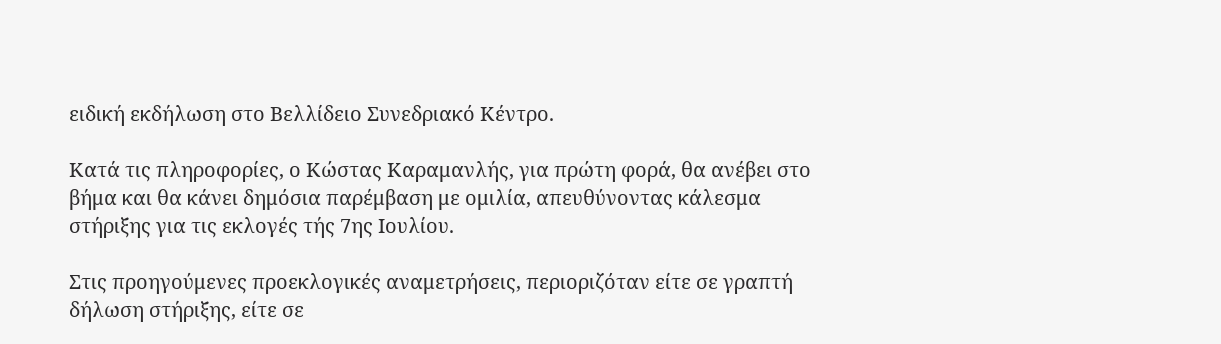ειδική εκδήλωση στο Βελλίδειο Συνεδριακό Κέντρο.

Κατά τις πληροφορίες, ο Κώστας Καραμανλής, για πρώτη φορά, θα ανέβει στο βήμα και θα κάνει δημόσια παρέμβαση με ομιλία, απευθύνοντας κάλεσμα στήριξης για τις εκλογές τής 7ης Ιουλίου.

Στις προηγούμενες προεκλογικές αναμετρήσεις, περιοριζόταν είτε σε γραπτή δήλωση στήριξης, είτε σε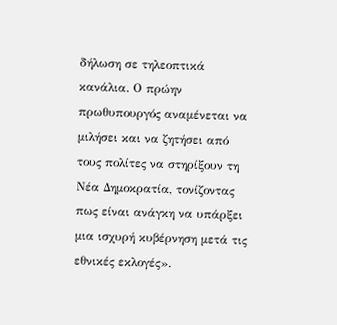δήλωση σε τηλεοπτικά κανάλια. Ο πρώην πρωθυπουργός αναμένεται να μιλήσει και να ζητήσει από τους πολίτες να στηρίξουν τη Νέα Δημοκρατία, τονίζοντας πως είναι ανάγκη να υπάρξει μια ισχυρή κυβέρνηση μετά τις εθνικές εκλογές».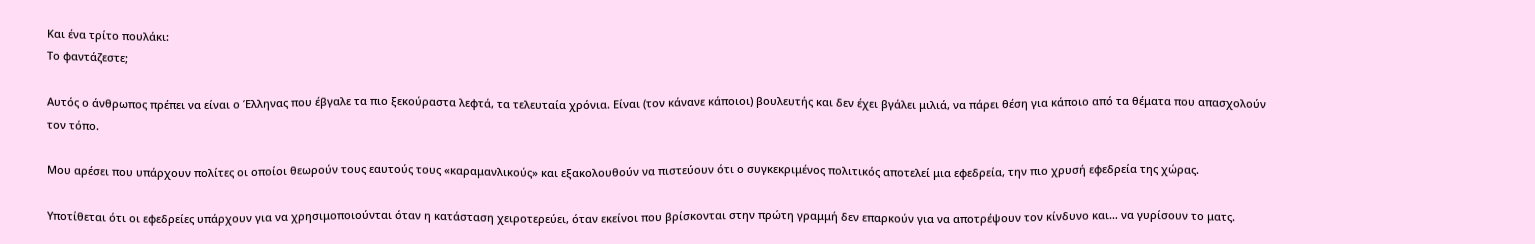Και ένα τρίτο πουλάκι:
Το φαντάζεστε;

Αυτός ο άνθρωπος πρέπει να είναι ο Έλληνας που έβγαλε τα πιο ξεκούραστα λεφτά, τα τελευταία χρόνια. Είναι (τον κάνανε κάποιοι) βουλευτής και δεν έχει βγάλει μιλιά, να πάρει θέση για κάποιο από τα θέματα που απασχολούν τον τόπο.

Μου αρέσει που υπάρχουν πολίτες οι οποίοι θεωρούν τους εαυτούς τους «καραμανλικούς» και εξακολουθούν να πιστεύουν ότι ο συγκεκριμένος πολιτικός αποτελεί μια εφεδρεία, την πιο χρυσή εφεδρεία της χώρας.

Υποτίθεται ότι οι εφεδρείες υπάρχουν για να χρησιμοποιούνται όταν η κατάσταση χειροτερεύει, όταν εκείνοι που βρίσκονται στην πρώτη γραμμή δεν επαρκούν για να αποτρέψουν τον κίνδυνο και… να γυρίσουν το ματς.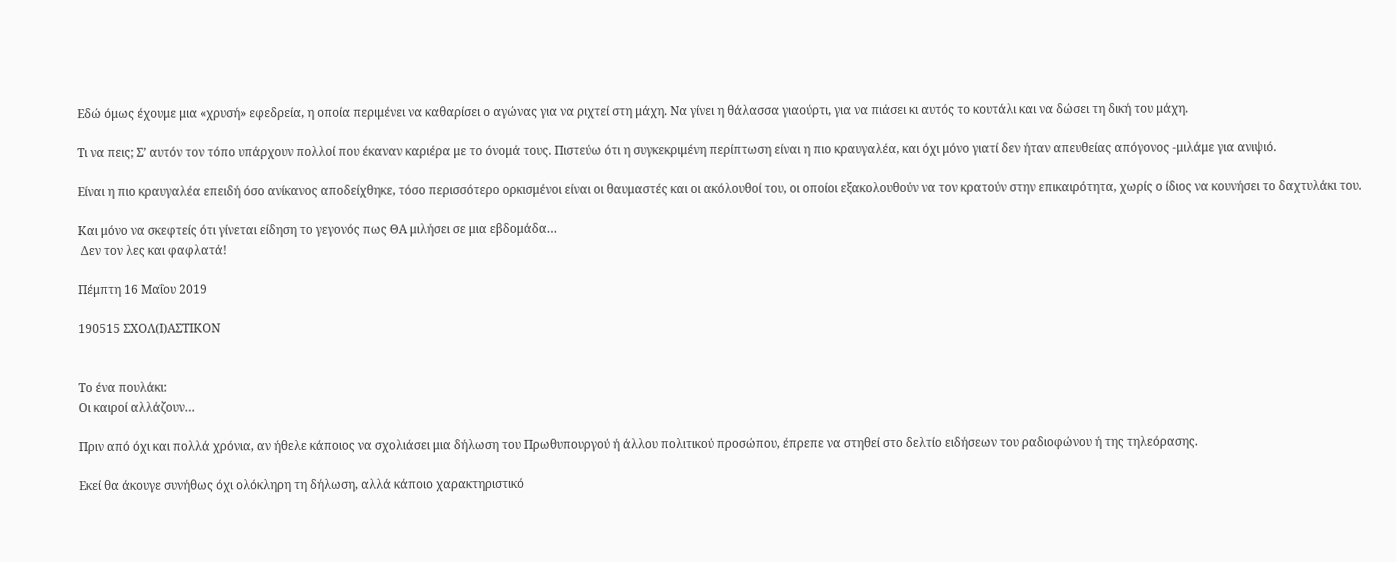Εδώ όμως έχουμε μια «χρυσή» εφεδρεία, η οποία περιμένει να καθαρίσει ο αγώνας για να ριχτεί στη μάχη. Να γίνει η θάλασσα γιαούρτι, για να πιάσει κι αυτός το κουτάλι και να δώσει τη δική του μάχη.

Τι να πεις; Σ’ αυτόν τον τόπο υπάρχουν πολλοί που έκαναν καριέρα με το όνομά τους. Πιστεύω ότι η συγκεκριμένη περίπτωση είναι η πιο κραυγαλέα, και όχι μόνο γιατί δεν ήταν απευθείας απόγονος -μιλάμε για ανιψιό.

Είναι η πιο κραυγαλέα επειδή όσο ανίκανος αποδείχθηκε, τόσο περισσότερο ορκισμένοι είναι οι θαυμαστές και οι ακόλουθοί του, οι οποίοι εξακολουθούν να τον κρατούν στην επικαιρότητα, χωρίς ο ίδιος να κουνήσει το δαχτυλάκι του.

Και μόνο να σκεφτείς ότι γίνεται είδηση το γεγονός πως ΘΑ μιλήσει σε μια εβδομάδα…
 Δεν τον λες και φαφλατά!

Πέμπτη 16 Μαΐου 2019

190515 ΣΧΟΛ(Ι)ΑΣΤΙΚΟΝ


Το ένα πουλάκι:
Οι καιροί αλλάζουν…

Πριν από όχι και πολλά χρόνια, αν ήθελε κάποιος να σχολιάσει μια δήλωση του Πρωθυπουργού ή άλλου πολιτικού προσώπου, έπρεπε να στηθεί στο δελτίο ειδήσεων του ραδιοφώνου ή της τηλεόρασης.

Εκεί θα άκουγε συνήθως όχι ολόκληρη τη δήλωση, αλλά κάποιο χαρακτηριστικό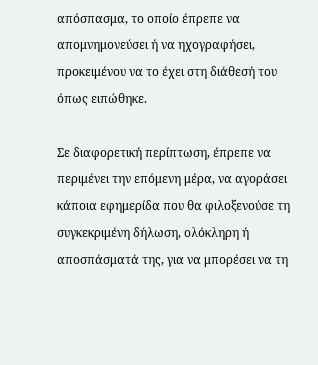απόσπασμα, το οποίο έπρεπε να απομνημονεύσει ή να ηχογραφήσει, προκειμένου να το έχει στη διάθεσή του όπως ειπώθηκε.

Σε διαφορετική περίπτωση, έπρεπε να περιμένει την επόμενη μέρα, να αγοράσει κάποια εφημερίδα που θα φιλοξενούσε τη συγκεκριμένη δήλωση, ολόκληρη ή αποσπάσματά της, για να μπορέσει να τη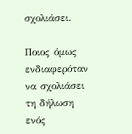σχολιάσει.

Ποιος όμως ενδιαφερόταν να σχολιάσει τη δήλωση ενός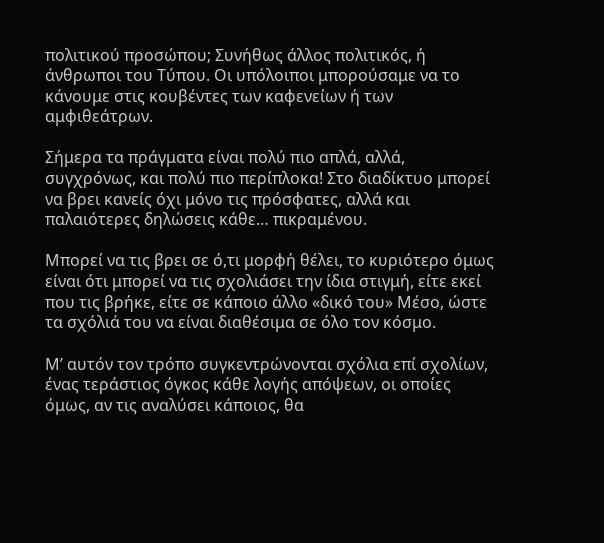πολιτικού προσώπου; Συνήθως άλλος πολιτικός, ή άνθρωποι του Τύπου. Οι υπόλοιποι μπορούσαμε να το κάνουμε στις κουβέντες των καφενείων ή των αμφιθεάτρων.

Σήμερα τα πράγματα είναι πολύ πιο απλά, αλλά, συγχρόνως, και πολύ πιο περίπλοκα! Στο διαδίκτυο μπορεί να βρει κανείς όχι μόνο τις πρόσφατες, αλλά και παλαιότερες δηλώσεις κάθε… πικραμένου.

Μπορεί να τις βρει σε ό,τι μορφή θέλει, το κυριότερο όμως είναι ότι μπορεί να τις σχολιάσει την ίδια στιγμή, είτε εκεί που τις βρήκε, είτε σε κάποιο άλλο «δικό του» Μέσο, ώστε τα σχόλιά του να είναι διαθέσιμα σε όλο τον κόσμο.

Μ’ αυτόν τον τρόπο συγκεντρώνονται σχόλια επί σχολίων, ένας τεράστιος όγκος κάθε λογής απόψεων, οι οποίες όμως, αν τις αναλύσει κάποιος, θα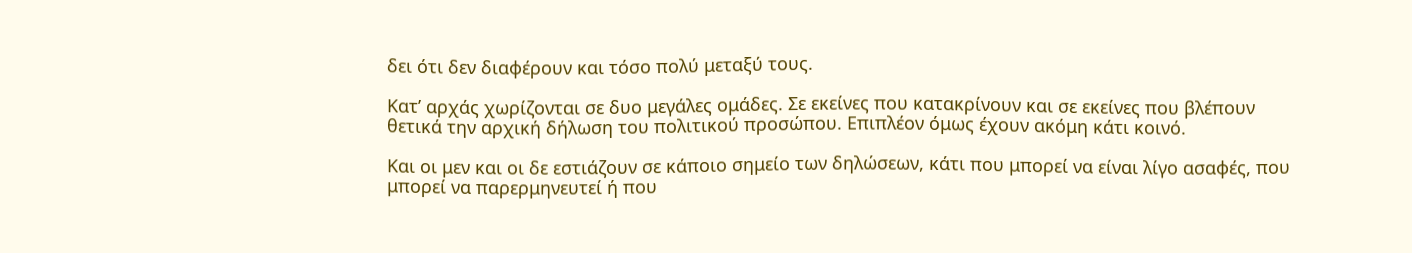δει ότι δεν διαφέρουν και τόσο πολύ μεταξύ τους.

Κατ’ αρχάς χωρίζονται σε δυο μεγάλες ομάδες. Σε εκείνες που κατακρίνουν και σε εκείνες που βλέπουν θετικά την αρχική δήλωση του πολιτικού προσώπου. Επιπλέον όμως έχουν ακόμη κάτι κοινό.

Και οι μεν και οι δε εστιάζουν σε κάποιο σημείο των δηλώσεων, κάτι που μπορεί να είναι λίγο ασαφές, που μπορεί να παρερμηνευτεί ή που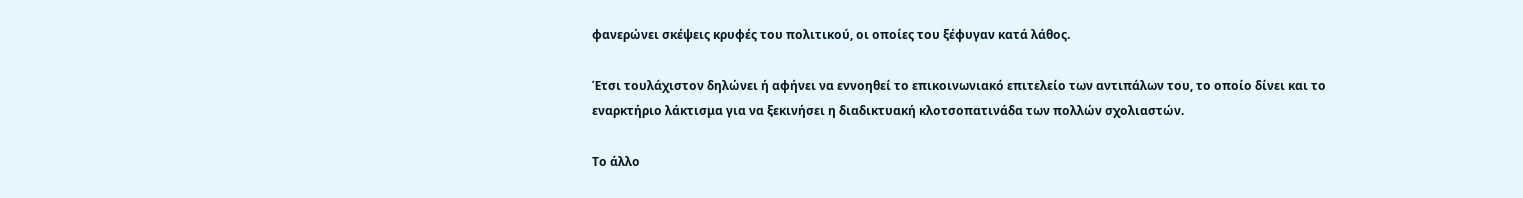φανερώνει σκέψεις κρυφές του πολιτικού, οι οποίες του ξέφυγαν κατά λάθος.

Έτσι τουλάχιστον δηλώνει ή αφήνει να εννοηθεί το επικοινωνιακό επιτελείο των αντιπάλων του, το οποίο δίνει και το εναρκτήριο λάκτισμα για να ξεκινήσει η διαδικτυακή κλοτσοπατινάδα των πολλών σχολιαστών.

Το άλλο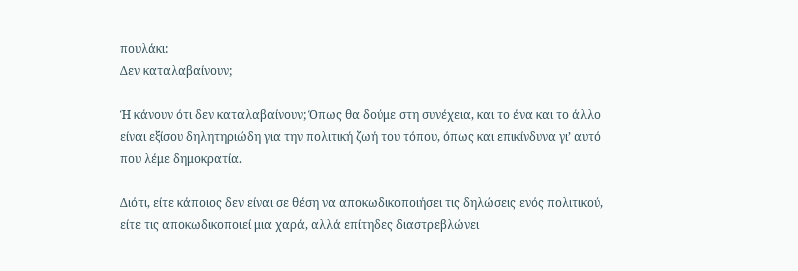πουλάκι:
Δεν καταλαβαίνουν;

Ή κάνουν ότι δεν καταλαβαίνουν; Όπως θα δούμε στη συνέχεια, και το ένα και το άλλο είναι εξίσου δηλητηριώδη για την πολιτική ζωή του τόπου, όπως και επικίνδυνα γι’ αυτό που λέμε δημοκρατία.

Διότι, είτε κάποιος δεν είναι σε θέση να αποκωδικοποιήσει τις δηλώσεις ενός πολιτικού, είτε τις αποκωδικοποιεί μια χαρά, αλλά επίτηδες διαστρεβλώνει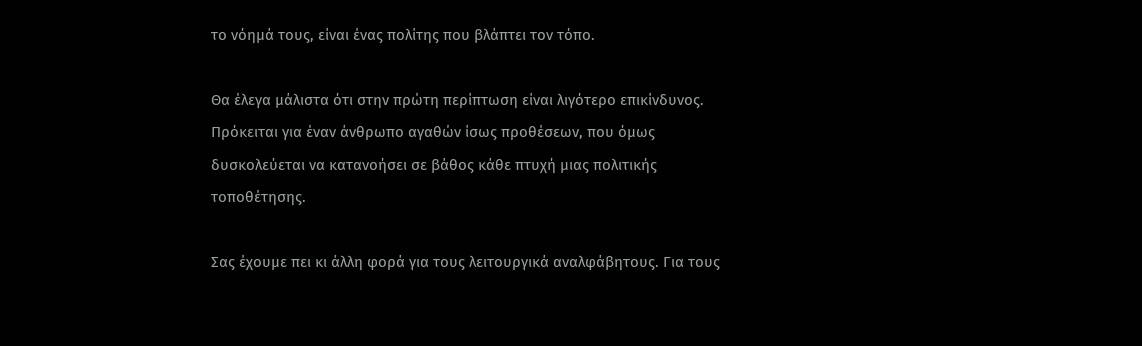το νόημά τους, είναι ένας πολίτης που βλάπτει τον τόπο.

Θα έλεγα μάλιστα ότι στην πρώτη περίπτωση είναι λιγότερο επικίνδυνος. Πρόκειται για έναν άνθρωπο αγαθών ίσως προθέσεων, που όμως δυσκολεύεται να κατανοήσει σε βάθος κάθε πτυχή μιας πολιτικής τοποθέτησης.

Σας έχουμε πει κι άλλη φορά για τους λειτουργικά αναλφάβητους. Για τους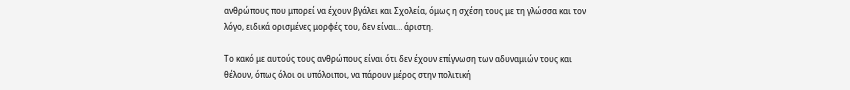ανθρώπους που μπορεί να έχουν βγάλει και Σχολεία, όμως η σχέση τους με τη γλώσσα και τον λόγο, ειδικά ορισμένες μορφές του, δεν είναι… άριστη.

Το κακό με αυτούς τους ανθρώπους είναι ότι δεν έχουν επίγνωση των αδυναμιών τους και θέλουν, όπως όλοι οι υπόλοιποι, να πάρουν μέρος στην πολιτική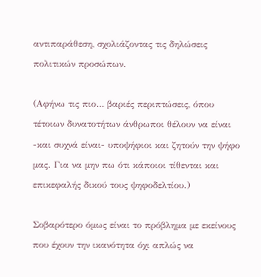αντιπαράθεση, σχολιάζοντας τις δηλώσεις πολιτικών προσώπων.

(Αφήνω τις πιο… βαριές περιπτώσεις, όπου τέτοιων δυνατοτήτων άνθρωποι θέλουν να είναι  -και συχνά είναι- υποψήφιοι και ζητούν την ψήφο μας. Για να μην πω ότι κάποιοι τίθενται και επικεφαλής δικού τους ψηφοδελτίου.)

Σοβαρότερο όμως είναι το πρόβλημα με εκείνους που έχουν την ικανότητα όχι απλώς να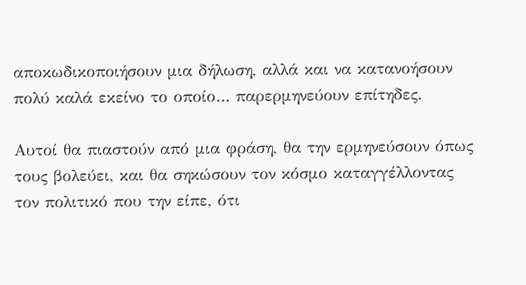αποκωδικοποιήσουν μια δήλωση, αλλά και να κατανοήσουν πολύ καλά εκείνο το οποίο… παρερμηνεύουν επίτηδες.

Αυτοί θα πιαστούν από μια φράση, θα την ερμηνεύσουν όπως τους βολεύει, και θα σηκώσουν τον κόσμο καταγγέλλοντας τον πολιτικό που την είπε, ότι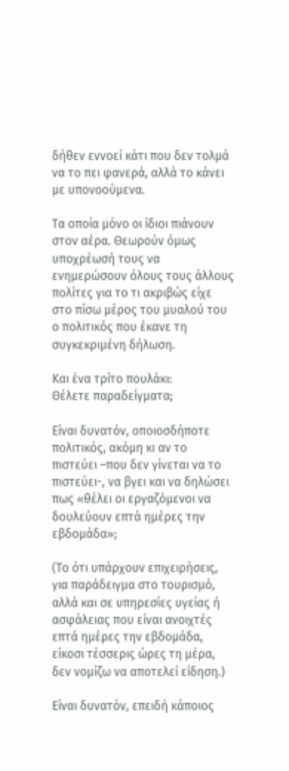δήθεν εννοεί κάτι που δεν τολμά να το πει φανερά, αλλά το κάνει με υπονοούμενα.

Τα οποία μόνο οι ίδιοι πιάνουν στον αέρα. Θεωρούν όμως υποχρέωσή τους να ενημερώσουν όλους τους άλλους πολίτες για το τι ακριβώς είχε στο πίσω μέρος του μυαλού του ο πολιτικός που έκανε τη συγκεκριμένη δήλωση.

Και ένα τρίτο πουλάκι:
Θέλετε παραδείγματα;

Είναι δυνατόν, οποιοσδήποτε πολιτικός, ακόμη κι αν το πιστεύει –που δεν γίνεται να το πιστεύει-, να βγει και να δηλώσει πως «θέλει οι εργαζόμενοι να δουλεύουν επτά ημέρες την εβδομάδα»;

(Το ότι υπάρχουν επιχειρήσεις, για παράδειγμα στο τουρισμό, αλλά και σε υπηρεσίες υγείας ή ασφάλειας που είναι ανοιχτές επτά ημέρες την εβδομάδα, είκοσι τέσσερις ώρες τη μέρα,  δεν νομίζω να αποτελεί είδηση.)

Είναι δυνατόν, επειδή κάποιος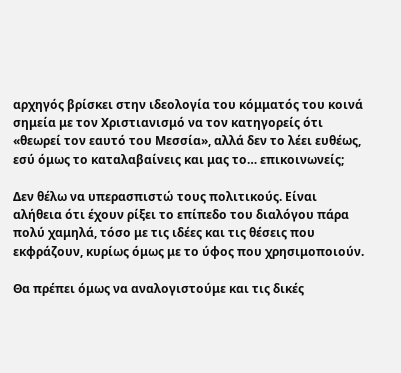αρχηγός βρίσκει στην ιδεολογία του κόμματός του κοινά σημεία με τον Χριστιανισμό να τον κατηγορείς ότι «θεωρεί τον εαυτό του Μεσσία», αλλά δεν το λέει ευθέως, εσύ όμως το καταλαβαίνεις και μας το… επικοινωνείς;

Δεν θέλω να υπερασπιστώ τους πολιτικούς. Είναι αλήθεια ότι έχουν ρίξει το επίπεδο του διαλόγου πάρα πολύ χαμηλά, τόσο με τις ιδέες και τις θέσεις που εκφράζουν, κυρίως όμως με το ύφος που χρησιμοποιούν.

Θα πρέπει όμως να αναλογιστούμε και τις δικές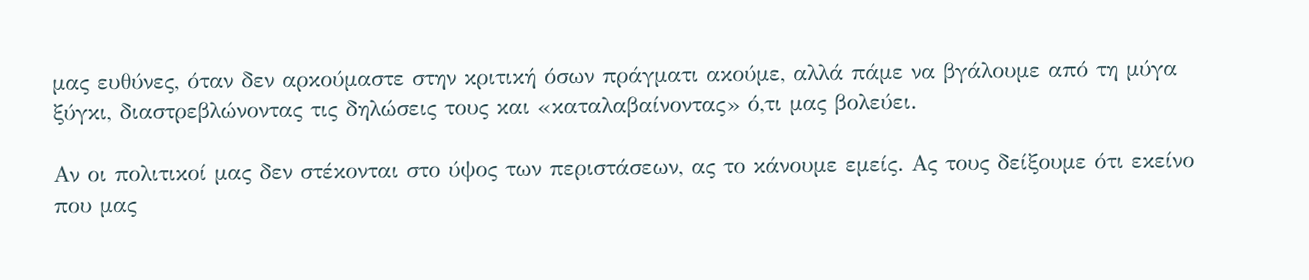μας ευθύνες, όταν δεν αρκούμαστε στην κριτική όσων πράγματι ακούμε, αλλά πάμε να βγάλουμε από τη μύγα ξύγκι, διαστρεβλώνοντας τις δηλώσεις τους και «καταλαβαίνοντας» ό,τι μας βολεύει.

Αν οι πολιτικοί μας δεν στέκονται στο ύψος των περιστάσεων, ας το κάνουμε εμείς. Ας τους δείξουμε ότι εκείνο που μας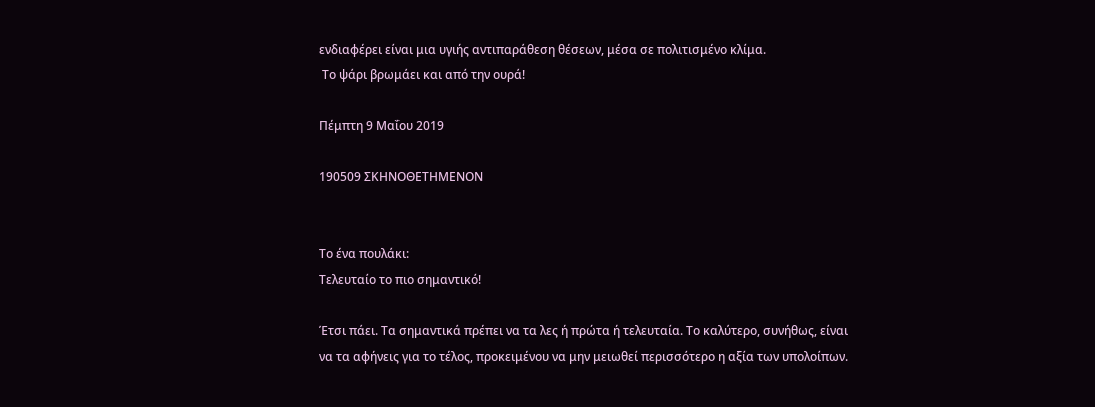ενδιαφέρει είναι μια υγιής αντιπαράθεση θέσεων, μέσα σε πολιτισμένο κλίμα.
 Το ψάρι βρωμάει και από την ουρά!

Πέμπτη 9 Μαΐου 2019

190509 ΣΚΗΝΟΘΕΤΗΜΕΝΟΝ


Το ένα πουλάκι:
Τελευταίο το πιο σημαντικό!

Έτσι πάει. Τα σημαντικά πρέπει να τα λες ή πρώτα ή τελευταία. Το καλύτερο, συνήθως, είναι να τα αφήνεις για το τέλος, προκειμένου να μην μειωθεί περισσότερο η αξία των υπολοίπων.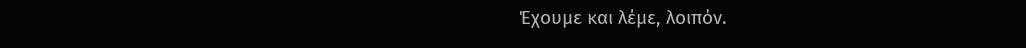Έχουμε και λέμε, λοιπόν.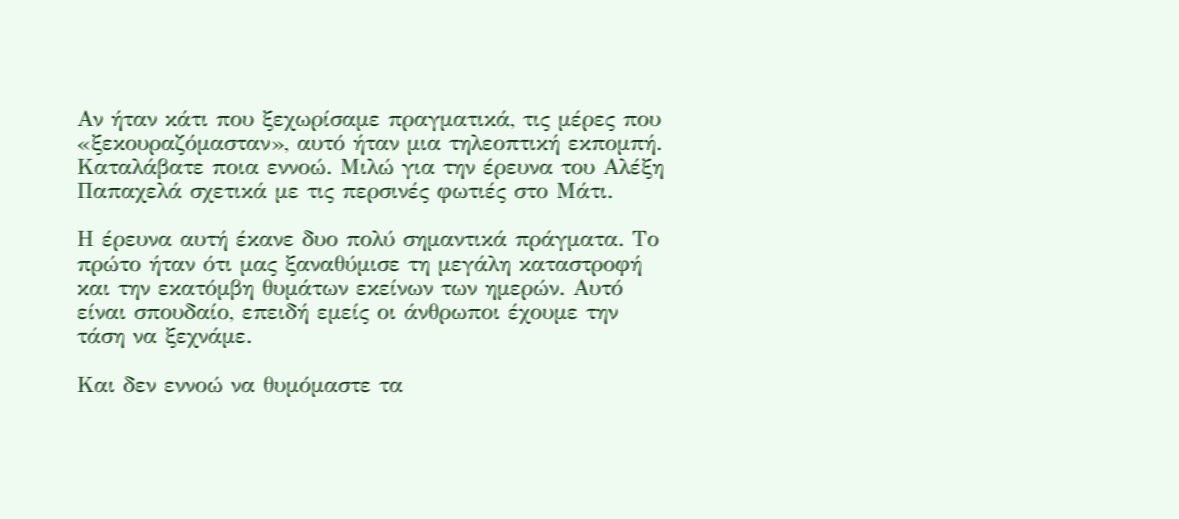Αν ήταν κάτι που ξεχωρίσαμε πραγματικά, τις μέρες που «ξεκουραζόμασταν», αυτό ήταν μια τηλεοπτική εκπομπή. Καταλάβατε ποια εννοώ. Μιλώ για την έρευνα του Αλέξη Παπαχελά σχετικά με τις περσινές φωτιές στο Μάτι.

Η έρευνα αυτή έκανε δυο πολύ σημαντικά πράγματα. Το πρώτο ήταν ότι μας ξαναθύμισε τη μεγάλη καταστροφή και την εκατόμβη θυμάτων εκείνων των ημερών. Αυτό είναι σπουδαίο, επειδή εμείς οι άνθρωποι έχουμε την τάση να ξεχνάμε.

Και δεν εννοώ να θυμόμαστε τα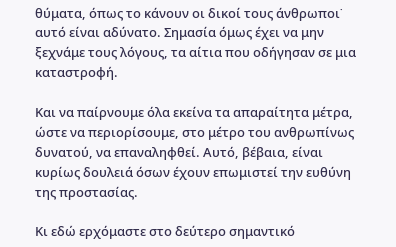θύματα, όπως το κάνουν οι δικοί τους άνθρωποι˙ αυτό είναι αδύνατο. Σημασία όμως έχει να μην ξεχνάμε τους λόγους, τα αίτια που οδήγησαν σε μια καταστροφή.

Και να παίρνουμε όλα εκείνα τα απαραίτητα μέτρα, ώστε να περιορίσουμε, στο μέτρο του ανθρωπίνως δυνατού, να επαναληφθεί. Αυτό, βέβαια, είναι κυρίως δουλειά όσων έχουν επωμιστεί την ευθύνη της προστασίας.

Κι εδώ ερχόμαστε στο δεύτερο σημαντικό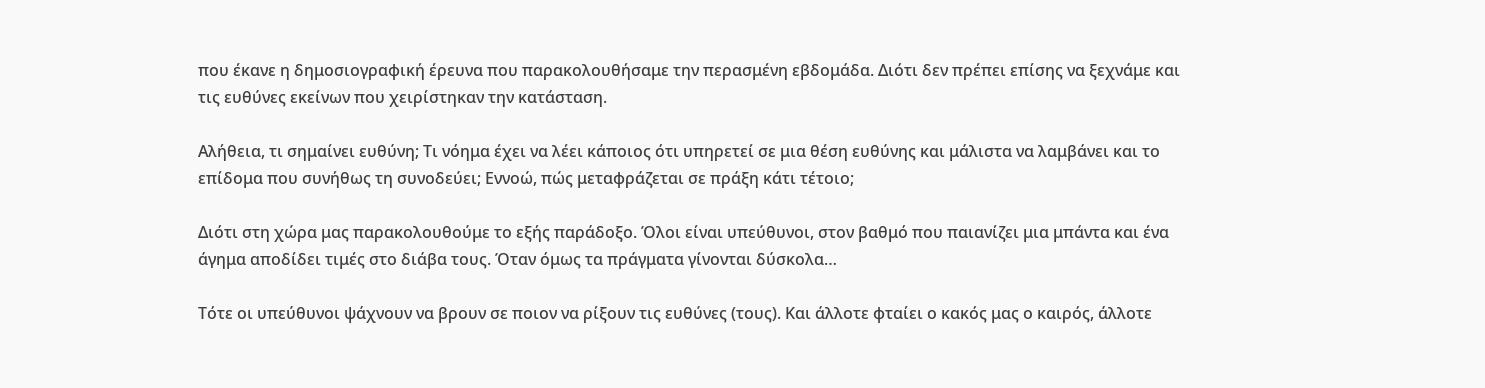που έκανε η δημοσιογραφική έρευνα που παρακολουθήσαμε την περασμένη εβδομάδα. Διότι δεν πρέπει επίσης να ξεχνάμε και τις ευθύνες εκείνων που χειρίστηκαν την κατάσταση.

Αλήθεια, τι σημαίνει ευθύνη; Τι νόημα έχει να λέει κάποιος ότι υπηρετεί σε μια θέση ευθύνης και μάλιστα να λαμβάνει και το επίδομα που συνήθως τη συνοδεύει; Εννοώ, πώς μεταφράζεται σε πράξη κάτι τέτοιο;

Διότι στη χώρα μας παρακολουθούμε το εξής παράδοξο. Όλοι είναι υπεύθυνοι, στον βαθμό που παιανίζει μια μπάντα και ένα άγημα αποδίδει τιμές στο διάβα τους. Όταν όμως τα πράγματα γίνονται δύσκολα…

Τότε οι υπεύθυνοι ψάχνουν να βρουν σε ποιον να ρίξουν τις ευθύνες (τους). Και άλλοτε φταίει ο κακός μας ο καιρός, άλλοτε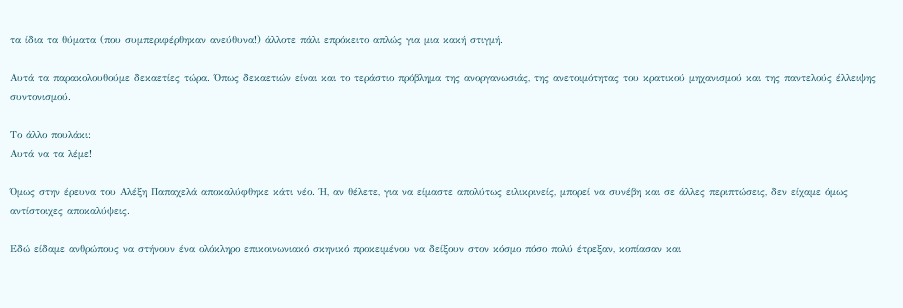τα ίδια τα θύματα (που συμπεριφέρθηκαν ανεύθυνα!) άλλοτε πάλι επρόκειτο απλώς για μια κακή στιγμή.

Αυτά τα παρακολουθούμε δεκαετίες τώρα. Όπως δεκαετιών είναι και το τεράστιο πρόβλημα της ανοργανωσιάς, της ανετοιμότητας του κρατικού μηχανισμού και της παντελούς έλλειψης συντονισμού.

Το άλλο πουλάκι:
Αυτά να τα λέμε!

Όμως στην έρευνα του Αλέξη Παπαχελά αποκαλύφθηκε κάτι νέο. Ή, αν θέλετε, για να είμαστε απολύτως ειλικρινείς, μπορεί να συνέβη και σε άλλες περιπτώσεις, δεν είχαμε όμως αντίστοιχες αποκαλύψεις.

Εδώ είδαμε ανθρώπους να στήνουν ένα ολόκληρο επικοινωνιακό σκηνικό προκειμένου να δείξουν στον κόσμο πόσο πολύ έτρεξαν, κοπίασαν και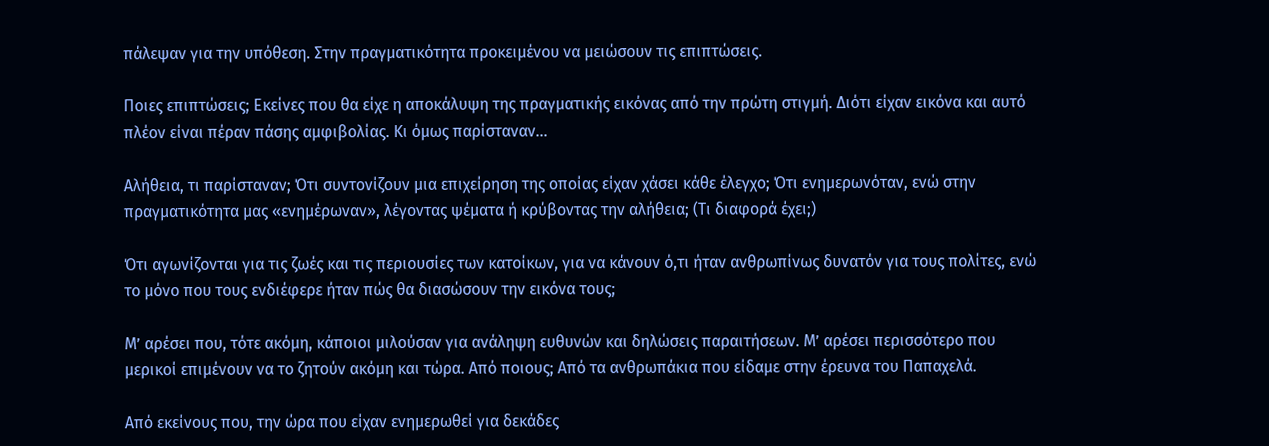πάλεψαν για την υπόθεση. Στην πραγματικότητα προκειμένου να μειώσουν τις επιπτώσεις.

Ποιες επιπτώσεις; Εκείνες που θα είχε η αποκάλυψη της πραγματικής εικόνας από την πρώτη στιγμή. Διότι είχαν εικόνα και αυτό πλέον είναι πέραν πάσης αμφιβολίας. Κι όμως παρίσταναν…

Αλήθεια, τι παρίσταναν; Ότι συντονίζουν μια επιχείρηση της οποίας είχαν χάσει κάθε έλεγχο; Ότι ενημερωνόταν, ενώ στην πραγματικότητα μας «ενημέρωναν», λέγοντας ψέματα ή κρύβοντας την αλήθεια; (Τι διαφορά έχει;)

Ότι αγωνίζονται για τις ζωές και τις περιουσίες των κατοίκων, για να κάνουν ό,τι ήταν ανθρωπίνως δυνατόν για τους πολίτες, ενώ το μόνο που τους ενδιέφερε ήταν πώς θα διασώσουν την εικόνα τους;

Μ’ αρέσει που, τότε ακόμη, κάποιοι μιλούσαν για ανάληψη ευθυνών και δηλώσεις παραιτήσεων. Μ’ αρέσει περισσότερο που μερικοί επιμένουν να το ζητούν ακόμη και τώρα. Από ποιους; Από τα ανθρωπάκια που είδαμε στην έρευνα του Παπαχελά.

Από εκείνους που, την ώρα που είχαν ενημερωθεί για δεκάδες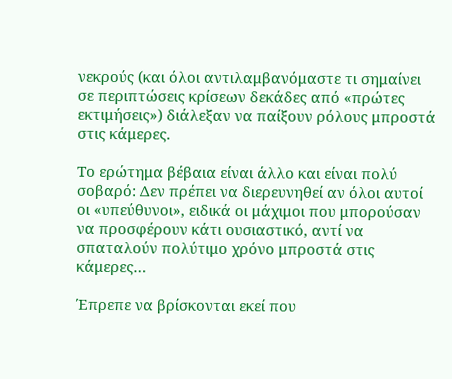νεκρούς (και όλοι αντιλαμβανόμαστε τι σημαίνει σε περιπτώσεις κρίσεων δεκάδες από «πρώτες εκτιμήσεις») διάλεξαν να παίξουν ρόλους μπροστά στις κάμερες.

Το ερώτημα βέβαια είναι άλλο και είναι πολύ σοβαρό: Δεν πρέπει να διερευνηθεί αν όλοι αυτοί οι «υπεύθυνοι», ειδικά οι μάχιμοι που μπορούσαν να προσφέρουν κάτι ουσιαστικό, αντί να σπαταλούν πολύτιμο χρόνο μπροστά στις κάμερες…

Έπρεπε να βρίσκονται εκεί που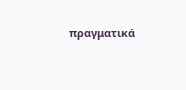πραγματικά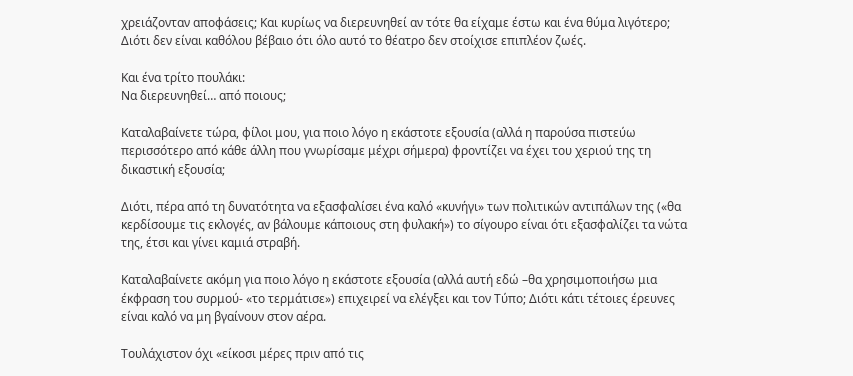χρειάζονταν αποφάσεις; Και κυρίως να διερευνηθεί αν τότε θα είχαμε έστω και ένα θύμα λιγότερο; Διότι δεν είναι καθόλου βέβαιο ότι όλο αυτό το θέατρο δεν στοίχισε επιπλέον ζωές.

Και ένα τρίτο πουλάκι:
Να διερευνηθεί… από ποιους;

Καταλαβαίνετε τώρα, φίλοι μου, για ποιο λόγο η εκάστοτε εξουσία (αλλά η παρούσα πιστεύω περισσότερο από κάθε άλλη που γνωρίσαμε μέχρι σήμερα) φροντίζει να έχει του χεριού της τη δικαστική εξουσία;

Διότι, πέρα από τη δυνατότητα να εξασφαλίσει ένα καλό «κυνήγι» των πολιτικών αντιπάλων της («θα κερδίσουμε τις εκλογές, αν βάλουμε κάποιους στη φυλακή») το σίγουρο είναι ότι εξασφαλίζει τα νώτα της, έτσι και γίνει καμιά στραβή.

Καταλαβαίνετε ακόμη για ποιο λόγο η εκάστοτε εξουσία (αλλά αυτή εδώ –θα χρησιμοποιήσω μια έκφραση του συρμού- «το τερμάτισε») επιχειρεί να ελέγξει και τον Τύπο; Διότι κάτι τέτοιες έρευνες είναι καλό να μη βγαίνουν στον αέρα.

Τουλάχιστον όχι «είκοσι μέρες πριν από τις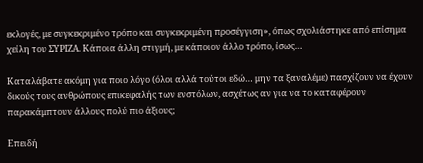εκλογές, με συγκεκριμένο τρόπο και συγκεκριμένη προσέγγιση», όπως σχολιάστηκε από επίσημα χείλη του ΣΥΡΙΖΑ. Κάποια άλλη στιγμή, με κάποιον άλλο τρόπο, ίσως…

Καταλάβατε ακόμη για ποιο λόγο (όλοι αλλά τούτοι εδώ… μην τα ξαναλέμε) πασχίζουν να έχουν δικούς τους ανθρώπους επικεφαλής των ενστόλων, ασχέτως αν για να το καταφέρουν παρακάμπτουν άλλους πολύ πιο άξιους;

Επειδή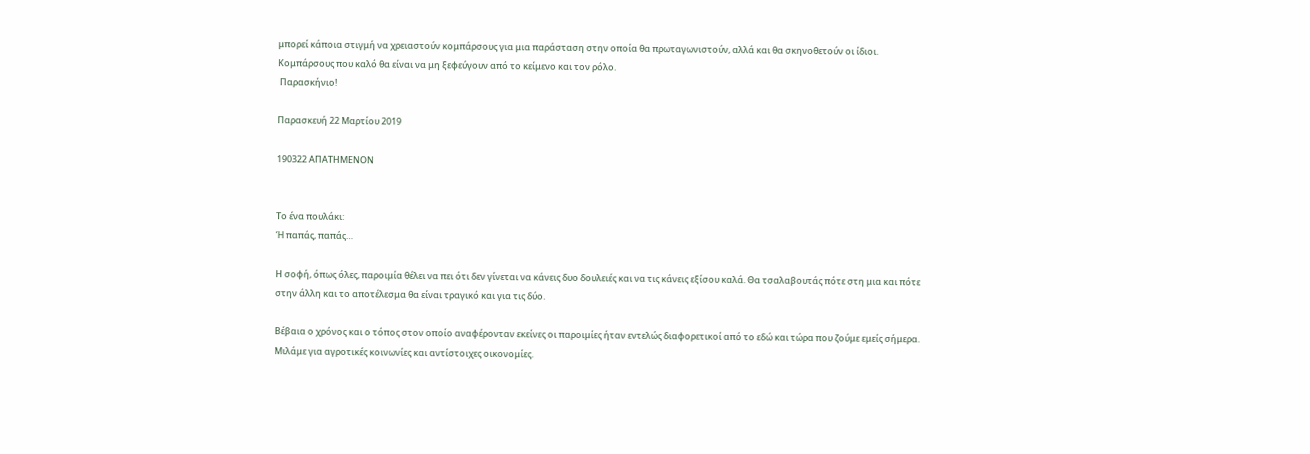μπορεί κάποια στιγμή να χρειαστούν κομπάρσους για μια παράσταση στην οποία θα πρωταγωνιστούν, αλλά και θα σκηνοθετούν οι ίδιοι. Κομπάρσους που καλό θα είναι να μη ξεφεύγουν από το κείμενο και τον ρόλο.
 Παρασκήνιο!

Παρασκευή 22 Μαρτίου 2019

190322 ΑΠΑΤΗΜΕΝΟΝ


Το ένα πουλάκι:
Ή παπάς, παπάς…

Η σοφή, όπως όλες, παροιμία θέλει να πει ότι δεν γίνεται να κάνεις δυο δουλειές και να τις κάνεις εξίσου καλά. Θα τσαλαβουτάς πότε στη μια και πότε στην άλλη και το αποτέλεσμα θα είναι τραγικό και για τις δύο.

Βέβαια ο χρόνος και ο τόπος στον οποίο αναφέρονταν εκείνες οι παροιμίες ήταν εντελώς διαφορετικοί από το εδώ και τώρα που ζούμε εμείς σήμερα. Μιλάμε για αγροτικές κοινωνίες και αντίστοιχες οικονομίες.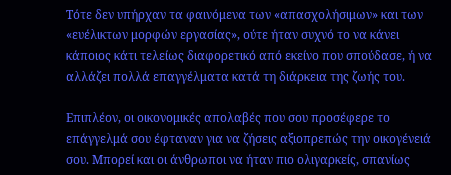Τότε δεν υπήρχαν τα φαινόμενα των «απασχολήσιμων» και των «ευέλικτων μορφών εργασίας», ούτε ήταν συχνό το να κάνει κάποιος κάτι τελείως διαφορετικό από εκείνο που σπούδασε, ή να αλλάζει πολλά επαγγέλματα κατά τη διάρκεια της ζωής του.

Επιπλέον, οι οικονομικές απολαβές που σου προσέφερε το επάγγελμά σου έφταναν για να ζήσεις αξιοπρεπώς την οικογένειά σου. Μπορεί και οι άνθρωποι να ήταν πιο ολιγαρκείς, σπανίως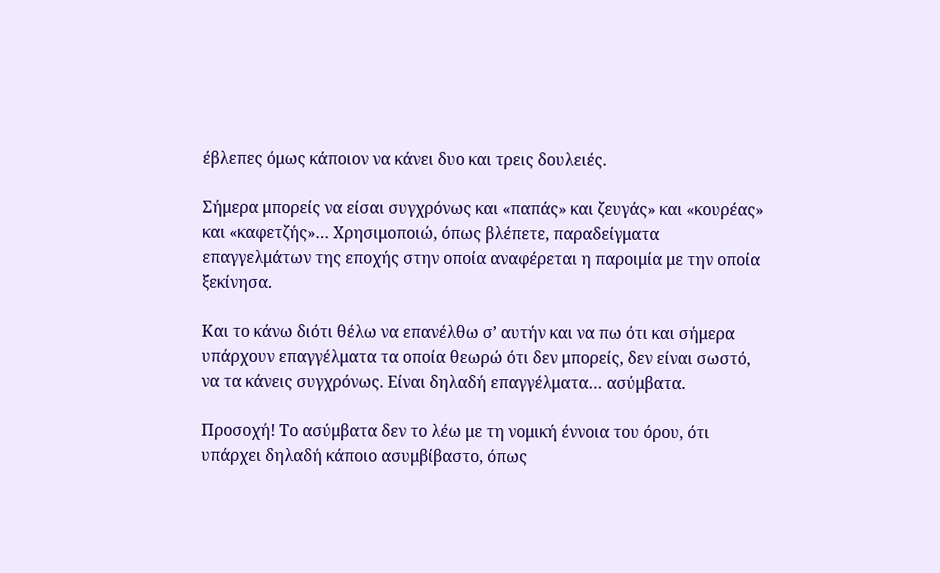έβλεπες όμως κάποιον να κάνει δυο και τρεις δουλειές.

Σήμερα μπορείς να είσαι συγχρόνως και «παπάς» και ζευγάς» και «κουρέας» και «καφετζής»… Χρησιμοποιώ, όπως βλέπετε, παραδείγματα επαγγελμάτων της εποχής στην οποία αναφέρεται η παροιμία με την οποία ξεκίνησα.

Και το κάνω διότι θέλω να επανέλθω σ’ αυτήν και να πω ότι και σήμερα υπάρχουν επαγγέλματα τα οποία θεωρώ ότι δεν μπορείς, δεν είναι σωστό, να τα κάνεις συγχρόνως. Είναι δηλαδή επαγγέλματα… ασύμβατα.

Προσοχή! Το ασύμβατα δεν το λέω με τη νομική έννοια του όρου, ότι υπάρχει δηλαδή κάποιο ασυμβίβαστο, όπως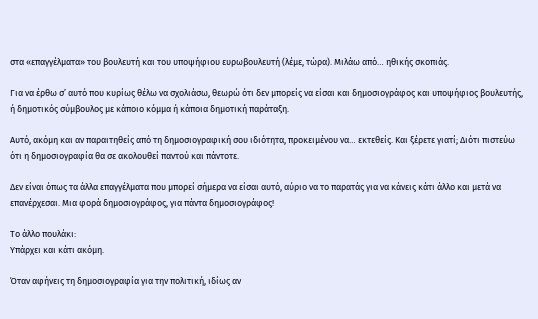στα «επαγγέλματα» του βουλευτή και του υποψήφιου ευρωβουλευτή (λέμε, τώρα). Μιλάω από… ηθικής σκοπιάς.

Για να έρθω σ’ αυτό που κυρίως θέλω να σχολιάσω, θεωρώ ότι δεν μπορείς να είσαι και δημοσιογράφος και υποψήφιος βουλευτής, ή δημοτικός σύμβουλος με κάποιο κόμμα ή κάποια δημοτική παράταξη.

Αυτό, ακόμη και αν παραιτηθείς από τη δημοσιογραφική σου ιδιότητα, προκειμένου να… εκτεθείς. Και ξέρετε γιατί; Διότι πιστεύω ότι η δημοσιογραφία θα σε ακολουθεί παντού και πάντοτε.

Δεν είναι όπως τα άλλα επαγγέλματα που μπορεί σήμερα να είσαι αυτό, αύριο να το παρατάς για να κάνεις κάτι άλλο και μετά να επανέρχεσαι. Μια φορά δημοσιογράφος, για πάντα δημοσιογράφος!

Το άλλο πουλάκι:
Υπάρχει και κάτι ακόμη.

Όταν αφήνεις τη δημοσιογραφία για την πολιτική, ιδίως αν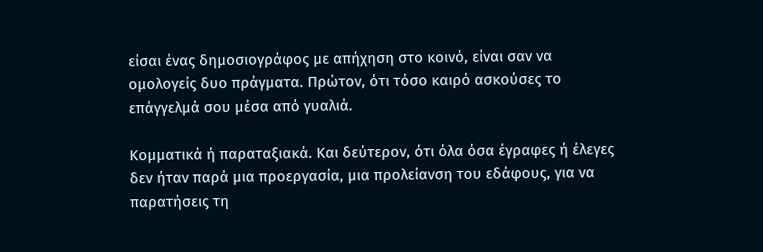είσαι ένας δημοσιογράφος με απήχηση στο κοινό, είναι σαν να ομολογείς δυο πράγματα. Πρώτον, ότι τόσο καιρό ασκούσες το επάγγελμά σου μέσα από γυαλιά.

Κομματικά ή παραταξιακά. Και δεύτερον, ότι όλα όσα έγραφες ή έλεγες δεν ήταν παρά μια προεργασία, μια προλείανση του εδάφους, για να παρατήσεις τη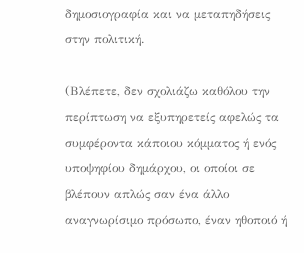δημοσιογραφία και να μεταπηδήσεις στην πολιτική.

(Βλέπετε, δεν σχολιάζω καθόλου την περίπτωση να εξυπηρετείς αφελώς τα συμφέροντα κάποιου κόμματος ή ενός υποψηφίου δημάρχου, οι οποίοι σε βλέπουν απλώς σαν ένα άλλο αναγνωρίσιμο πρόσωπο, έναν ηθοποιό ή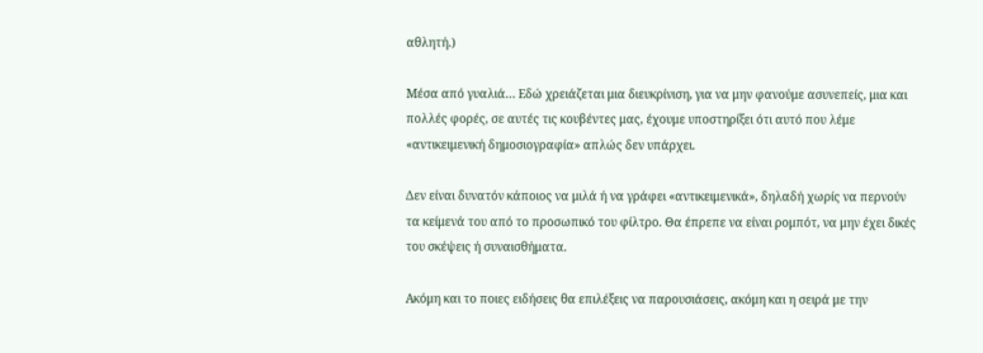αθλητή.)

Μέσα από γυαλιά… Εδώ χρειάζεται μια διευκρίνιση, για να μην φανούμε ασυνεπείς, μια και πολλές φορές, σε αυτές τις κουβέντες μας, έχουμε υποστηρίξει ότι αυτό που λέμε «αντικειμενική δημοσιογραφία» απλώς δεν υπάρχει.

Δεν είναι δυνατόν κάποιος να μιλά ή να γράφει «αντικειμενικά», δηλαδή χωρίς να περνούν τα κείμενά του από το προσωπικό του φίλτρο. Θα έπρεπε να είναι ρομπότ, να μην έχει δικές του σκέψεις ή συναισθήματα.

Ακόμη και το ποιες ειδήσεις θα επιλέξεις να παρουσιάσεις, ακόμη και η σειρά με την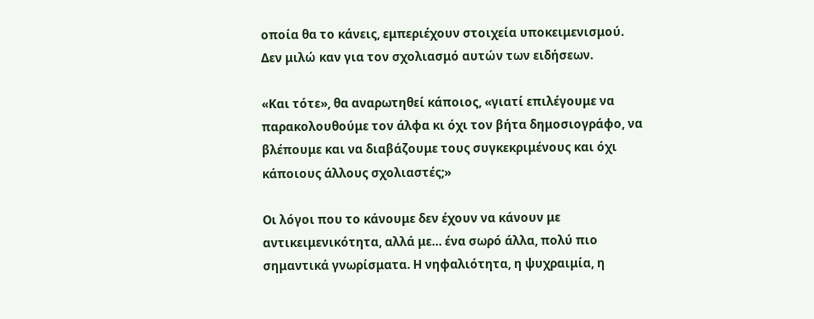οποία θα το κάνεις, εμπεριέχουν στοιχεία υποκειμενισμού. Δεν μιλώ καν για τον σχολιασμό αυτών των ειδήσεων.

«Και τότε», θα αναρωτηθεί κάποιος, «γιατί επιλέγουμε να παρακολουθούμε τον άλφα κι όχι τον βήτα δημοσιογράφο, να βλέπουμε και να διαβάζουμε τους συγκεκριμένους και όχι κάποιους άλλους σχολιαστές;»

Οι λόγοι που το κάνουμε δεν έχουν να κάνουν με αντικειμενικότητα, αλλά με… ένα σωρό άλλα, πολύ πιο σημαντικά γνωρίσματα. Η νηφαλιότητα, η ψυχραιμία, η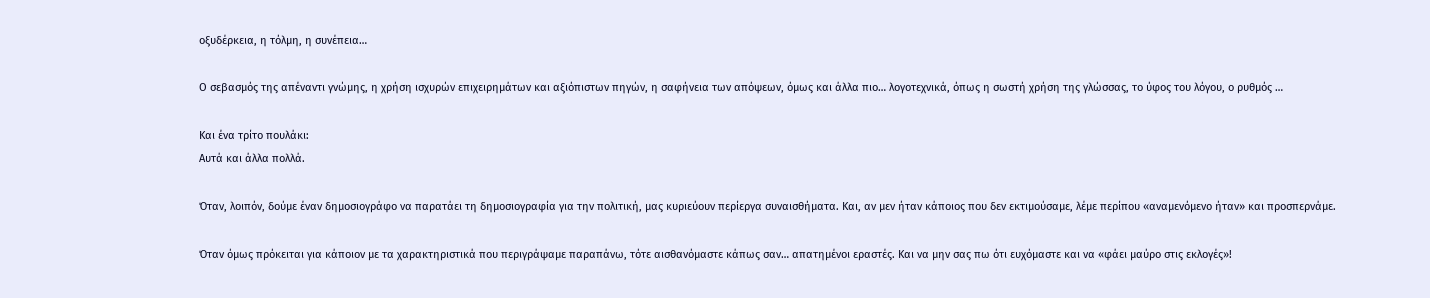οξυδέρκεια, η τόλμη, η συνέπεια…

Ο σεβασμός της απέναντι γνώμης, η χρήση ισχυρών επιχειρημάτων και αξιόπιστων πηγών, η σαφήνεια των απόψεων, όμως και άλλα πιο… λογοτεχνικά, όπως η σωστή χρήση της γλώσσας, το ύφος του λόγου, ο ρυθμός …

Και ένα τρίτο πουλάκι:
Αυτά και άλλα πολλά.

Όταν, λοιπόν, δούμε έναν δημοσιογράφο να παρατάει τη δημοσιογραφία για την πολιτική, μας κυριεύουν περίεργα συναισθήματα. Και, αν μεν ήταν κάποιος που δεν εκτιμούσαμε, λέμε περίπου «αναμενόμενο ήταν» και προσπερνάμε.

Όταν όμως πρόκειται για κάποιον με τα χαρακτηριστικά που περιγράψαμε παραπάνω, τότε αισθανόμαστε κάπως σαν… απατημένοι εραστές. Και να μην σας πω ότι ευχόμαστε και να «φάει μαύρο στις εκλογές»!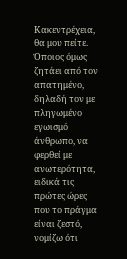Κακεντρέχεια, θα μου πείτε. Όποιος όμως ζητάει από τον απατημένο, δηλαδή τον με πληγωμένο εγωισμό άνθρωπο, να φερθεί με ανωτερότητα, ειδικά τις πρώτες ώρες που το πράγμα είναι ζεστό, νομίζω ότι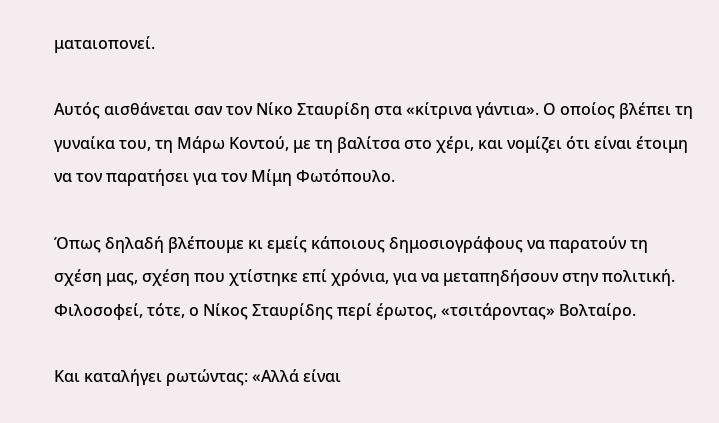ματαιοπονεί.

Αυτός αισθάνεται σαν τον Νίκο Σταυρίδη στα «κίτρινα γάντια». Ο οποίος βλέπει τη γυναίκα του, τη Μάρω Κοντού, με τη βαλίτσα στο χέρι, και νομίζει ότι είναι έτοιμη να τον παρατήσει για τον Μίμη Φωτόπουλο.

Όπως δηλαδή βλέπουμε κι εμείς κάποιους δημοσιογράφους να παρατούν τη σχέση μας, σχέση που χτίστηκε επί χρόνια, για να μεταπηδήσουν στην πολιτική. Φιλοσοφεί, τότε, ο Νίκος Σταυρίδης περί έρωτος, «τσιτάροντας» Βολταίρο.

Και καταλήγει ρωτώντας: «Αλλά είναι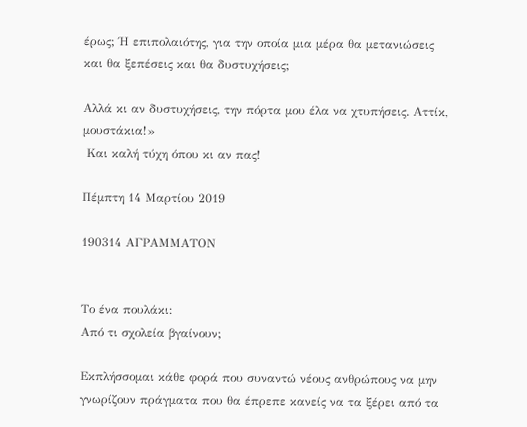έρως; Ή επιπολαιότης, για την οποία μια μέρα θα μετανιώσεις και θα ξεπέσεις και θα δυστυχήσεις;

Αλλά κι αν δυστυχήσεις, την πόρτα μου έλα να χτυπήσεις. Αττίκ, μουστάκια!»
 Και καλή τύχη όπου κι αν πας!

Πέμπτη 14 Μαρτίου 2019

190314 ΑΓΡΑΜΜΑΤΟΝ


Το ένα πουλάκι:
Από τι σχολεία βγαίνουν;

Εκπλήσσομαι κάθε φορά που συναντώ νέους ανθρώπους να μην γνωρίζουν πράγματα που θα έπρεπε κανείς να τα ξέρει από τα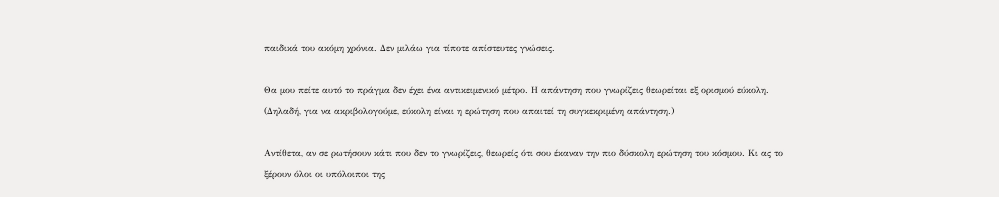παιδικά του ακόμη χρόνια. Δεν μιλάω για τίποτε απίστευτες γνώσεις.

Θα μου πείτε αυτό το πράγμα δεν έχει ένα αντικειμενικό μέτρο. Η απάντηση που γνωρίζεις θεωρείται εξ ορισμού εύκολη. (Δηλαδή, για να ακριβολογούμε, εύκολη είναι η ερώτηση που απαιτεί τη συγκεκριμένη απάντηση.)

Αντίθετα, αν σε ρωτήσουν κάτι που δεν το γνωρίζεις, θεωρείς ότι σου έκαναν την πιο δύσκολη ερώτηση του κόσμου. Κι ας το ξέρουν όλοι οι υπόλοιποι της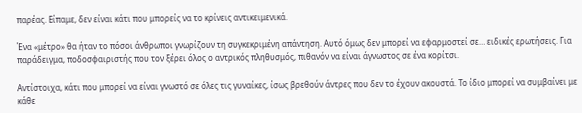παρέας. Είπαμε, δεν είναι κάτι που μπορείς να το κρίνεις αντικειμενικά.

Ένα «μέτρο» θα ήταν το πόσοι άνθρωποι γνωρίζουν τη συγκεκριμένη απάντηση. Αυτό όμως δεν μπορεί να εφαρμοστεί σε… ειδικές ερωτήσεις. Για παράδειγμα, ποδοσφαιριστής που τον ξέρει όλος ο αντρικός πληθυσμός, πιθανόν να είναι άγνωστος σε ένα κορίτσι.

Αντίστοιχα, κάτι που μπορεί να είναι γνωστό σε όλες τις γυναίκες, ίσως βρεθούν άντρες που δεν το έχουν ακουστά. Το ίδιο μπορεί να συμβαίνει με κάθε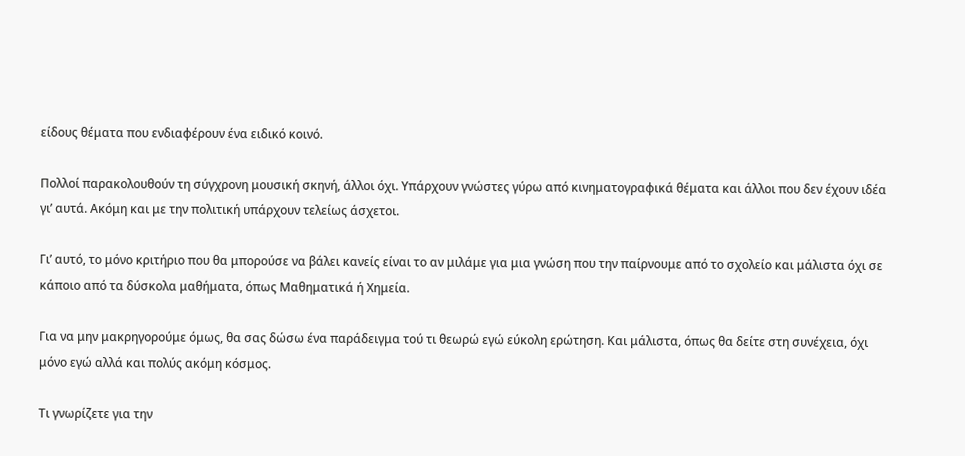είδους θέματα που ενδιαφέρουν ένα ειδικό κοινό.

Πολλοί παρακολουθούν τη σύγχρονη μουσική σκηνή, άλλοι όχι. Υπάρχουν γνώστες γύρω από κινηματογραφικά θέματα και άλλοι που δεν έχουν ιδέα γι’ αυτά. Ακόμη και με την πολιτική υπάρχουν τελείως άσχετοι.

Γι’ αυτό, το μόνο κριτήριο που θα μπορούσε να βάλει κανείς είναι το αν μιλάμε για μια γνώση που την παίρνουμε από το σχολείο και μάλιστα όχι σε κάποιο από τα δύσκολα μαθήματα, όπως Μαθηματικά ή Χημεία.

Για να μην μακρηγορούμε όμως, θα σας δώσω ένα παράδειγμα τού τι θεωρώ εγώ εύκολη ερώτηση. Και μάλιστα, όπως θα δείτε στη συνέχεια, όχι μόνο εγώ αλλά και πολύς ακόμη κόσμος.

Τι γνωρίζετε για την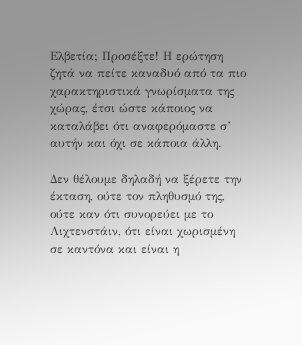Ελβετία; Προσέξτε! Η ερώτηση ζητά να πείτε καναδυό από τα πιο χαρακτηριστικά γνωρίσματα της χώρας, έτσι ώστε κάποιος να καταλάβει ότι αναφερόμαστε σ’ αυτήν και όχι σε κάποια άλλη.

Δεν θέλουμε δηλαδή να ξέρετε την έκταση, ούτε τον πληθυσμό της, ούτε καν ότι συνορεύει με το Λιχτενστάιν, ότι είναι χωρισμένη σε καντόνα και είναι η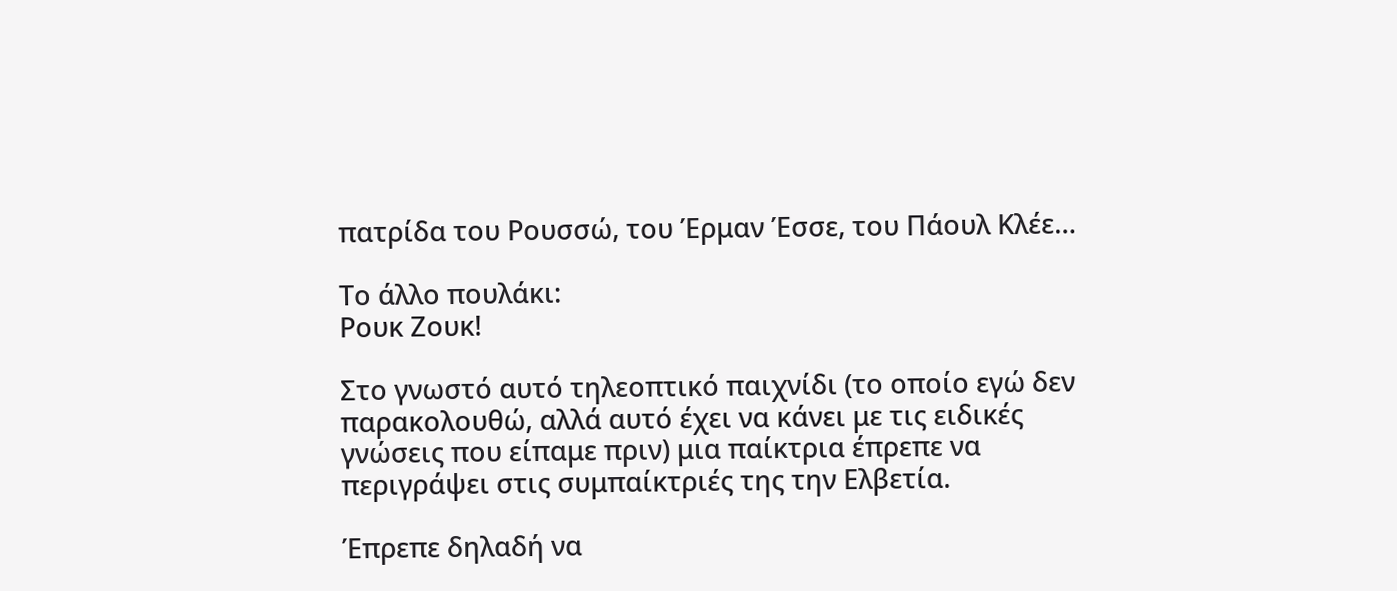πατρίδα του Ρουσσώ, του Έρμαν Έσσε, του Πάουλ Κλέε…

Το άλλο πουλάκι:
Ρουκ Ζουκ!

Στο γνωστό αυτό τηλεοπτικό παιχνίδι (το οποίο εγώ δεν παρακολουθώ, αλλά αυτό έχει να κάνει με τις ειδικές γνώσεις που είπαμε πριν) μια παίκτρια έπρεπε να περιγράψει στις συμπαίκτριές της την Ελβετία.

Έπρεπε δηλαδή να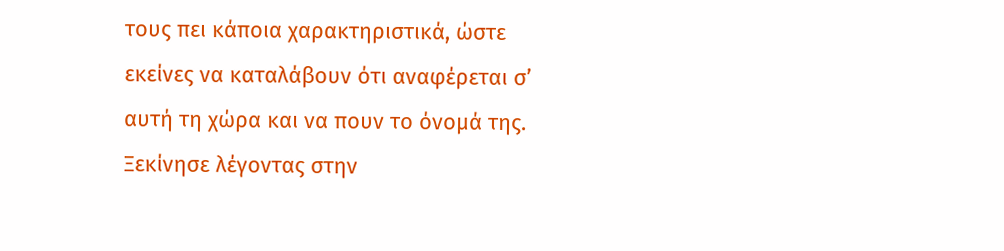τους πει κάποια χαρακτηριστικά, ώστε εκείνες να καταλάβουν ότι αναφέρεται σ’ αυτή τη χώρα και να πουν το όνομά της. Ξεκίνησε λέγοντας στην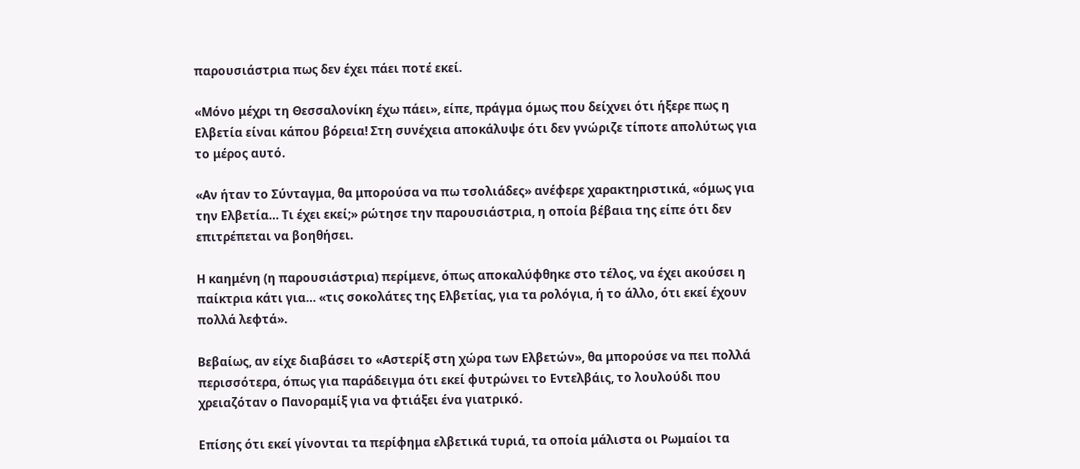παρουσιάστρια πως δεν έχει πάει ποτέ εκεί.

«Μόνο μέχρι τη Θεσσαλονίκη έχω πάει», είπε, πράγμα όμως που δείχνει ότι ήξερε πως η Ελβετία είναι κάπου βόρεια! Στη συνέχεια αποκάλυψε ότι δεν γνώριζε τίποτε απολύτως για το μέρος αυτό.

«Αν ήταν το Σύνταγμα, θα μπορούσα να πω τσολιάδες» ανέφερε χαρακτηριστικά, «όμως για την Ελβετία… Τι έχει εκεί;» ρώτησε την παρουσιάστρια, η οποία βέβαια της είπε ότι δεν επιτρέπεται να βοηθήσει.

Η καημένη (η παρουσιάστρια) περίμενε, όπως αποκαλύφθηκε στο τέλος, να έχει ακούσει η παίκτρια κάτι για… «τις σοκολάτες της Ελβετίας, για τα ρολόγια, ή το άλλο, ότι εκεί έχουν πολλά λεφτά».

Βεβαίως, αν είχε διαβάσει το «Αστερίξ στη χώρα των Ελβετών», θα μπορούσε να πει πολλά περισσότερα, όπως για παράδειγμα ότι εκεί φυτρώνει το Εντελβάις, το λουλούδι που χρειαζόταν ο Πανοραμίξ για να φτιάξει ένα γιατρικό.

Επίσης ότι εκεί γίνονται τα περίφημα ελβετικά τυριά, τα οποία μάλιστα οι Ρωμαίοι τα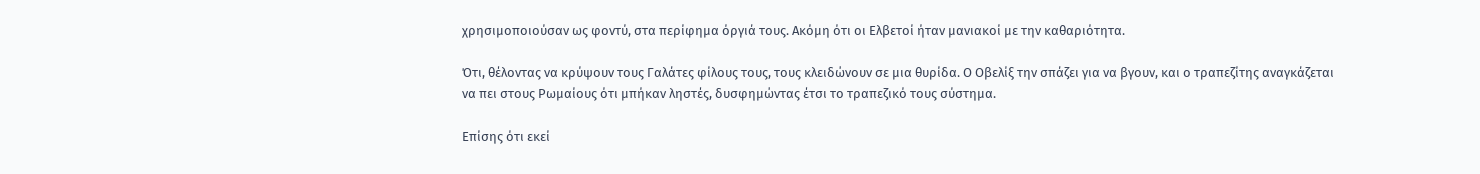χρησιμοποιούσαν ως φοντύ, στα περίφημα όργιά τους. Ακόμη ότι οι Ελβετοί ήταν μανιακοί με την καθαριότητα.

Ότι, θέλοντας να κρύψουν τους Γαλάτες φίλους τους, τους κλειδώνουν σε μια θυρίδα. Ο Οβελίξ την σπάζει για να βγουν, και ο τραπεζίτης αναγκάζεται να πει στους Ρωμαίους ότι μπήκαν ληστές, δυσφημώντας έτσι το τραπεζικό τους σύστημα.

Επίσης ότι εκεί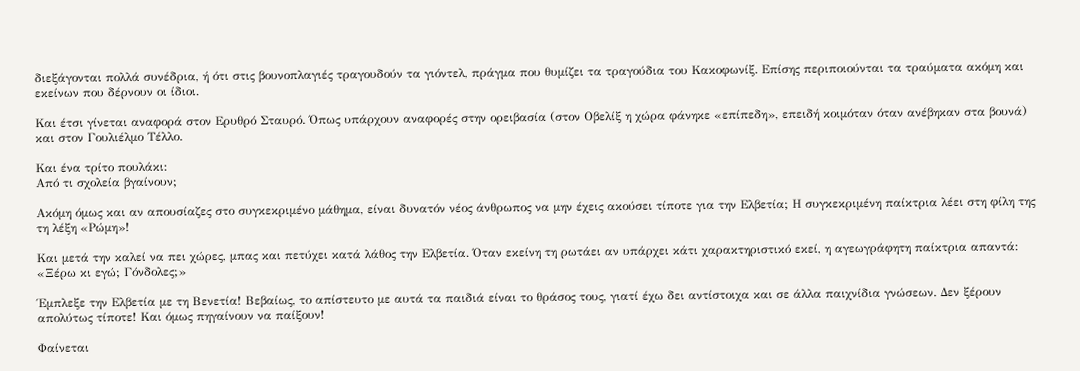διεξάγονται πολλά συνέδρια, ή ότι στις βουνοπλαγιές τραγουδούν τα γιόντελ, πράγμα που θυμίζει τα τραγούδια του Κακοφωνίξ. Επίσης περιποιούνται τα τραύματα ακόμη και εκείνων που δέρνουν οι ίδιοι.

Και έτσι γίνεται αναφορά στον Ερυθρό Σταυρό. Όπως υπάρχουν αναφορές στην ορειβασία (στον Οβελίξ η χώρα φάνηκε «επίπεδη», επειδή κοιμόταν όταν ανέβηκαν στα βουνά) και στον Γουλιέλμο Τέλλο.

Και ένα τρίτο πουλάκι:
Από τι σχολεία βγαίνουν;

Ακόμη όμως και αν απουσίαζες στο συγκεκριμένο μάθημα, είναι δυνατόν νέος άνθρωπος να μην έχεις ακούσει τίποτε για την Ελβετία; Η συγκεκριμένη παίκτρια λέει στη φίλη της τη λέξη «Ρώμη»!

Και μετά την καλεί να πει χώρες, μπας και πετύχει κατά λάθος την Ελβετία. Όταν εκείνη τη ρωτάει αν υπάρχει κάτι χαρακτηριστικό εκεί, η αγεωγράφητη παίκτρια απαντά: «Ξέρω κι εγώ; Γόνδολες;»

Έμπλεξε την Ελβετία με τη Βενετία! Βεβαίως, το απίστευτο με αυτά τα παιδιά είναι το θράσος τους, γιατί έχω δει αντίστοιχα και σε άλλα παιχνίδια γνώσεων. Δεν ξέρουν απολύτως τίποτε! Και όμως πηγαίνουν να παίξουν!

Φαίνεται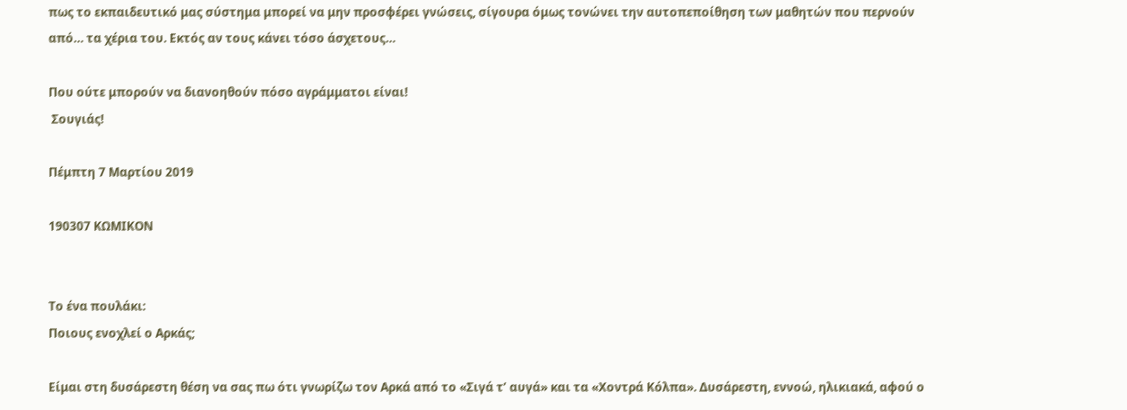πως το εκπαιδευτικό μας σύστημα μπορεί να μην προσφέρει γνώσεις, σίγουρα όμως τονώνει την αυτοπεποίθηση των μαθητών που περνούν από… τα χέρια του. Εκτός αν τους κάνει τόσο άσχετους…

Που ούτε μπορούν να διανοηθούν πόσο αγράμματοι είναι!
 Σουγιάς!

Πέμπτη 7 Μαρτίου 2019

190307 ΚΩΜΙΚΟΝ


Το ένα πουλάκι:
Ποιους ενοχλεί ο Αρκάς;

Είμαι στη δυσάρεστη θέση να σας πω ότι γνωρίζω τον Αρκά από το «Σιγά τ’ αυγά» και τα «Χοντρά Κόλπα». Δυσάρεστη, εννοώ, ηλικιακά, αφού ο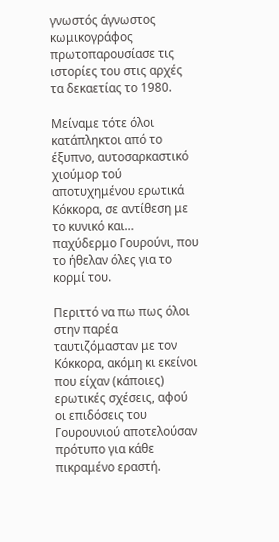γνωστός άγνωστος κωμικογράφος πρωτοπαρουσίασε τις ιστορίες του στις αρχές τα δεκαετίας το 1980.

Μείναμε τότε όλοι κατάπληκτοι από το έξυπνο, αυτοσαρκαστικό χιούμορ τού αποτυχημένου ερωτικά Κόκκορα, σε αντίθεση με το κυνικό και… παχύδερμο Γουρούνι, που το ήθελαν όλες για το κορμί του.

Περιττό να πω πως όλοι στην παρέα ταυτιζόμασταν με τον Κόκκορα, ακόμη κι εκείνοι που είχαν (κάποιες) ερωτικές σχέσεις, αφού οι επιδόσεις του Γουρουνιού αποτελούσαν πρότυπο για κάθε πικραμένο εραστή.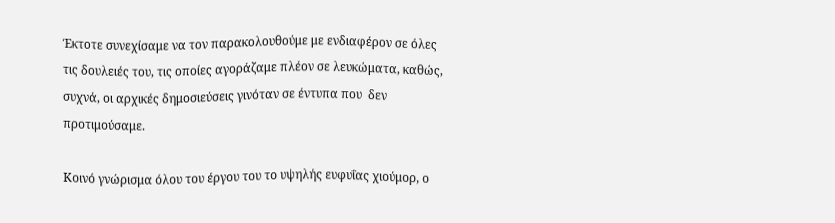Έκτοτε συνεχίσαμε να τον παρακολουθούμε με ενδιαφέρον σε όλες τις δουλειές του, τις οποίες αγοράζαμε πλέον σε λευκώματα, καθώς, συχνά, οι αρχικές δημοσιεύσεις γινόταν σε έντυπα που  δεν προτιμούσαμε.

Κοινό γνώρισμα όλου του έργου του το υψηλής ευφυΐας χιούμορ, ο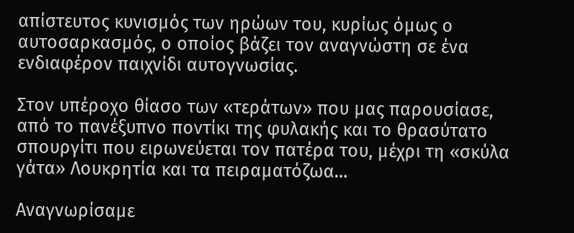απίστευτος κυνισμός των ηρώων του, κυρίως όμως ο αυτοσαρκασμός, ο οποίος βάζει τον αναγνώστη σε ένα ενδιαφέρον παιχνίδι αυτογνωσίας.

Στον υπέροχο θίασο των «τεράτων» που μας παρουσίασε, από το πανέξυπνο ποντίκι της φυλακής και το θρασύτατο σπουργίτι που ειρωνεύεται τον πατέρα του, μέχρι τη «σκύλα γάτα» Λουκρητία και τα πειραματόζωα…

Αναγνωρίσαμε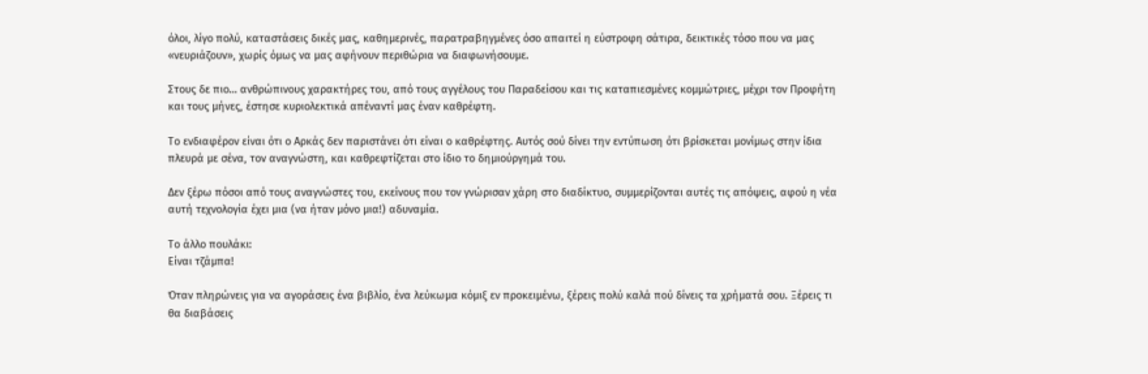όλοι, λίγο πολύ, καταστάσεις δικές μας, καθημερινές, παρατραβηγμένες όσο απαιτεί η εύστροφη σάτιρα, δεικτικές τόσο που να μας «νευριάζουν», χωρίς όμως να μας αφήνουν περιθώρια να διαφωνήσουμε.

Στους δε πιο… ανθρώπινους χαρακτήρες του, από τους αγγέλους του Παραδείσου και τις καταπιεσμένες κομμώτριες, μέχρι τον Προφήτη και τους μήνες, έστησε κυριολεκτικά απέναντί μας έναν καθρέφτη.

Το ενδιαφέρον είναι ότι ο Αρκάς δεν παριστάνει ότι είναι ο καθρέφτης. Αυτός σού δίνει την εντύπωση ότι βρίσκεται μονίμως στην ίδια πλευρά με σένα, τον αναγνώστη, και καθρεφτίζεται στο ίδιο το δημιούργημά του.

Δεν ξέρω πόσοι από τους αναγνώστες του, εκείνους που τον γνώρισαν χάρη στο διαδίκτυο, συμμερίζονται αυτές τις απόψεις, αφού η νέα αυτή τεχνολογία έχει μια (να ήταν μόνο μια!) αδυναμία.

Το άλλο πουλάκι:
Είναι τζάμπα!

Όταν πληρώνεις για να αγοράσεις ένα βιβλίο, ένα λεύκωμα κόμιξ εν προκειμένω, ξέρεις πολύ καλά πού δίνεις τα χρήματά σου. Ξέρεις τι θα διαβάσεις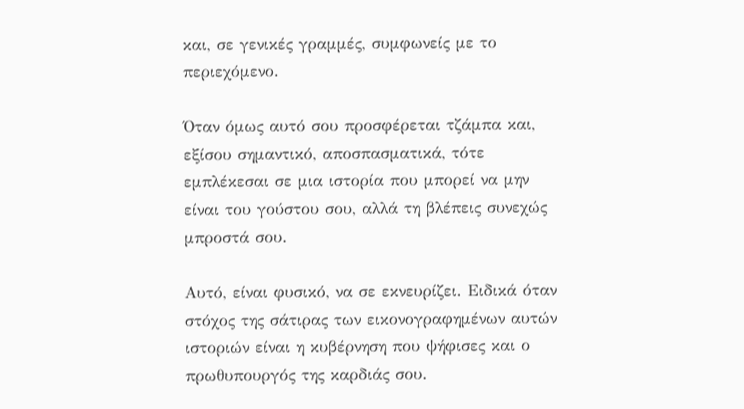και, σε γενικές γραμμές, συμφωνείς με το περιεχόμενο.

Όταν όμως αυτό σου προσφέρεται τζάμπα και, εξίσου σημαντικό, αποσπασματικά, τότε εμπλέκεσαι σε μια ιστορία που μπορεί να μην είναι του γούστου σου, αλλά τη βλέπεις συνεχώς μπροστά σου.

Αυτό, είναι φυσικό, να σε εκνευρίζει. Ειδικά όταν στόχος της σάτιρας των εικονογραφημένων αυτών ιστοριών είναι η κυβέρνηση που ψήφισες και ο πρωθυπουργός της καρδιάς σου.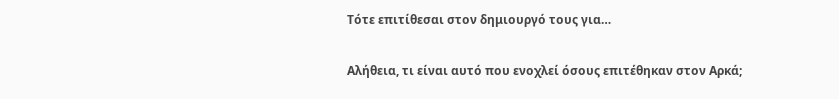Τότε επιτίθεσαι στον δημιουργό τους για…

Αλήθεια, τι είναι αυτό που ενοχλεί όσους επιτέθηκαν στον Αρκά;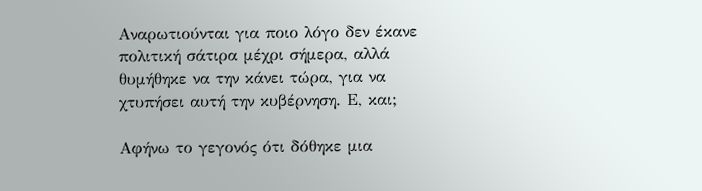Αναρωτιούνται για ποιο λόγο δεν έκανε πολιτική σάτιρα μέχρι σήμερα, αλλά θυμήθηκε να την κάνει τώρα, για να χτυπήσει αυτή την κυβέρνηση. Ε, και;

Αφήνω το γεγονός ότι δόθηκε μια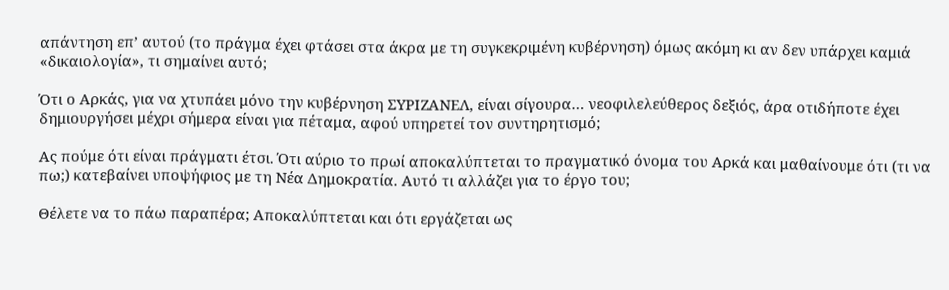απάντηση επ’ αυτού (το πράγμα έχει φτάσει στα άκρα με τη συγκεκριμένη κυβέρνηση) όμως ακόμη κι αν δεν υπάρχει καμιά «δικαιολογία», τι σημαίνει αυτό;

Ότι ο Αρκάς, για να χτυπάει μόνο την κυβέρνηση ΣΥΡΙΖΑΝΕΛ, είναι σίγουρα… νεοφιλελεύθερος δεξιός, άρα οτιδήποτε έχει δημιουργήσει μέχρι σήμερα είναι για πέταμα, αφού υπηρετεί τον συντηρητισμό;

Ας πούμε ότι είναι πράγματι έτσι. Ότι αύριο το πρωί αποκαλύπτεται το πραγματικό όνομα του Αρκά και μαθαίνουμε ότι (τι να πω;) κατεβαίνει υποψήφιος με τη Νέα Δημοκρατία. Αυτό τι αλλάζει για το έργο του;

Θέλετε να το πάω παραπέρα; Αποκαλύπτεται και ότι εργάζεται ως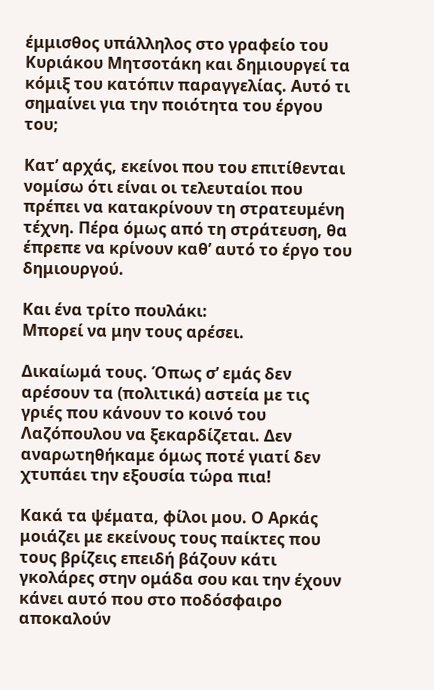έμμισθος υπάλληλος στο γραφείο του Κυριάκου Μητσοτάκη και δημιουργεί τα κόμιξ του κατόπιν παραγγελίας. Αυτό τι σημαίνει για την ποιότητα του έργου του;

Κατ’ αρχάς, εκείνοι που του επιτίθενται νομίσω ότι είναι οι τελευταίοι που πρέπει να κατακρίνουν τη στρατευμένη τέχνη. Πέρα όμως από τη στράτευση, θα έπρεπε να κρίνουν καθ’ αυτό το έργο του δημιουργού.

Και ένα τρίτο πουλάκι:
Μπορεί να μην τους αρέσει.

Δικαίωμά τους. Όπως σ’ εμάς δεν αρέσουν τα (πολιτικά) αστεία με τις γριές που κάνουν το κοινό του Λαζόπουλου να ξεκαρδίζεται. Δεν αναρωτηθήκαμε όμως ποτέ γιατί δεν χτυπάει την εξουσία τώρα πια!

Κακά τα ψέματα, φίλοι μου. Ο Αρκάς μοιάζει με εκείνους τους παίκτες που τους βρίζεις επειδή βάζουν κάτι γκολάρες στην ομάδα σου και την έχουν κάνει αυτό που στο ποδόσφαιρο αποκαλούν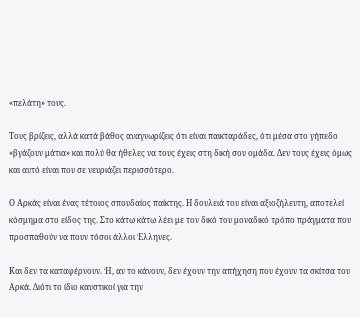«πελάτη» τους.

Τους βρίζεις, αλλά κατά βάθος αναγνωρίζεις ότι είναι παικταράδες, ότι μέσα στο γήπεδο «βγάζουν μάτια» και πολύ θα ήθελες να τους έχεις στη δική σου ομάδα. Δεν τους έχεις όμως και αυτό είναι που σε νευριάζει περισσότερο.

Ο Αρκάς είναι ένας τέτοιος σπουδαίος παίκτης. Η δουλειά του είναι αξιοζήλευτη, αποτελεί κόσμημα στο είδος της. Στο κάτω κάτω λέει με τον δικό του μοναδικό τρόπο πράγματα που προσπαθούν να πουν τόσοι άλλοι Έλληνες.

Και δεν τα καταφέρνουν. Ή, αν το κάνουν, δεν έχουν την απήχηση που έχουν τα σκίτσα του Αρκά. Διότι το ίδιο καυστικοί για την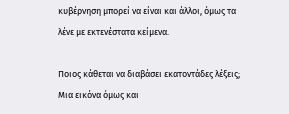κυβέρνηση μπορεί να είναι και άλλοι, όμως τα λένε με εκτενέστατα κείμενα.

Ποιος κάθεται να διαβάσει εκατοντάδες λέξεις; Μια εικόνα όμως και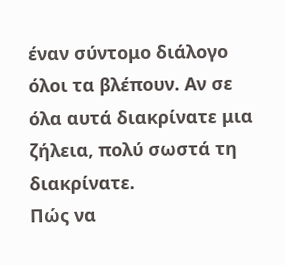έναν σύντομο διάλογο όλοι τα βλέπουν. Αν σε όλα αυτά διακρίνατε μια ζήλεια, πολύ σωστά τη διακρίνατε.
Πώς να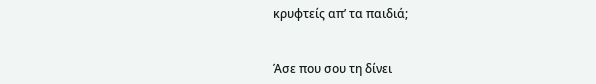κρυφτείς απ’ τα παιδιά;


Άσε που σου τη δίνει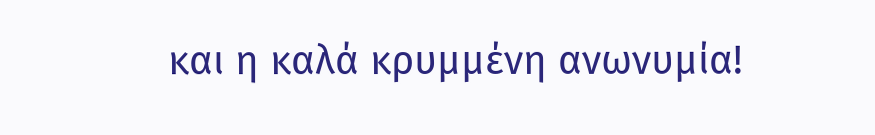και η καλά κρυμμένη ανωνυμία!